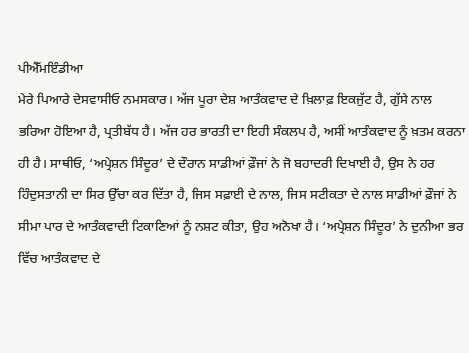ਪੀਐੱਮਇੰਡੀਆ
ਮੇਰੇ ਪਿਆਰੇ ਦੇਸਵਾਸੀਓ ਨਮਸਕਾਰ। ਅੱਜ ਪੂਰਾ ਦੇਸ਼ ਆਤੰਕਵਾਦ ਦੇ ਖ਼ਿਲਾਫ਼ ਇਕਜੁੱਟ ਹੈ, ਗੁੱਸੇ ਨਾਲ ਭਰਿਆ ਹੋਇਆ ਹੈ, ਪ੍ਰਤੀਬੱਧ ਹੈ। ਅੱਜ ਹਰ ਭਾਰਤੀ ਦਾ ਇਹੀ ਸੰਕਲਪ ਹੈ, ਅਸੀਂ ਆਤੰਕਵਾਦ ਨੂੰ ਖ਼ਤਮ ਕਰਨਾ ਹੀ ਹੈ। ਸਾਥੀਓ, ‘ਅਪ੍ਰੇਸ਼ਨ ਸਿੰਦੂਰ’ ਦੇ ਦੌਰਾਨ ਸਾਡੀਆਂ ਫ਼ੌਜਾਂ ਨੇ ਜੋ ਬਹਾਦਰੀ ਦਿਖਾਈ ਹੈ, ਉਸ ਨੇ ਹਰ ਹਿੰਦੁਸਤਾਨੀ ਦਾ ਸਿਰ ਉੱਚਾ ਕਰ ਦਿੱਤਾ ਹੈ, ਜਿਸ ਸਫ਼ਾਈ ਦੇ ਨਾਲ, ਜਿਸ ਸਟੀਕਤਾ ਦੇ ਨਾਲ ਸਾਡੀਆਂ ਫ਼ੌਜਾਂ ਨੇ ਸੀਮਾ ਪਾਰ ਦੇ ਆਤੰਕਵਾਦੀ ਟਿਕਾਣਿਆਂ ਨੂੰ ਨਸ਼ਟ ਕੀਤਾ, ਉਹ ਅਨੋਖਾ ਹੈ। ‘ਅਪ੍ਰੇਸ਼ਨ ਸਿੰਦੂਰ’ ਨੇ ਦੁਨੀਆ ਭਰ ਵਿੱਚ ਆਤੰਕਵਾਦ ਦੇ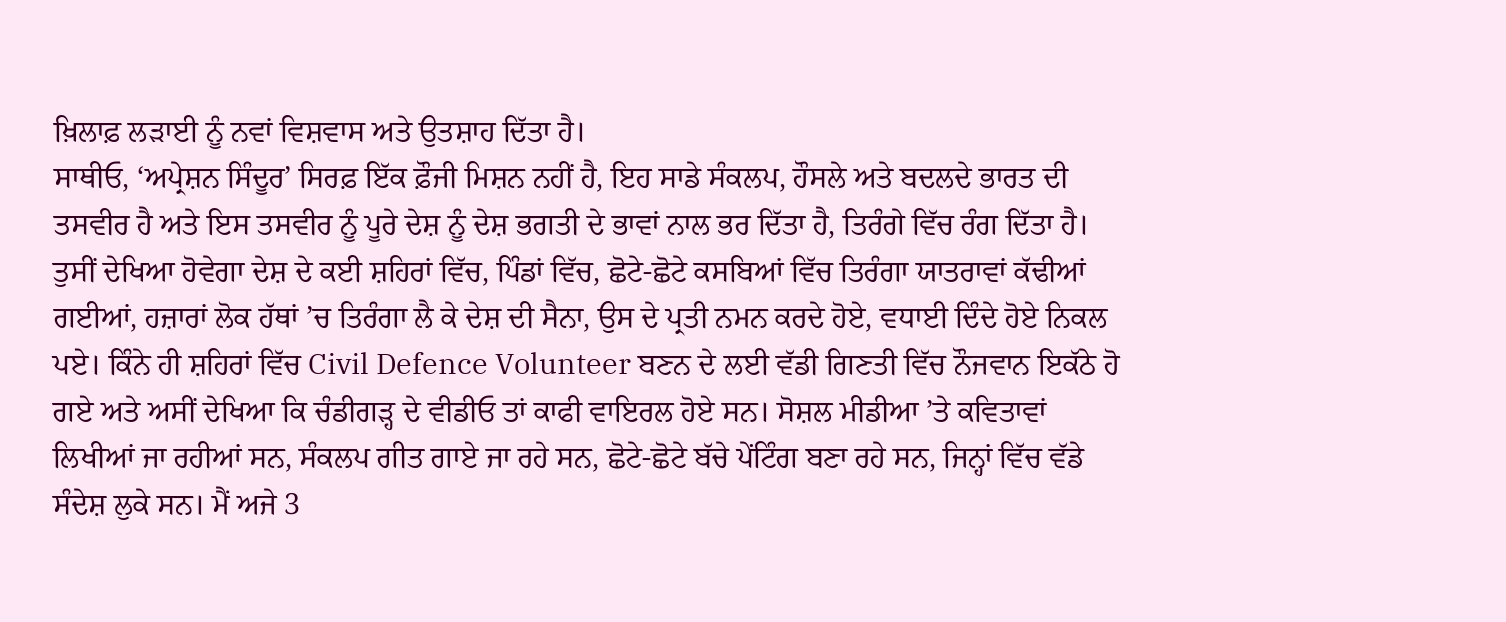ਖ਼ਿਲਾਫ਼ ਲੜਾਈ ਨੂੰ ਨਵਾਂ ਵਿਸ਼ਵਾਸ ਅਤੇ ਉਤਸ਼ਾਹ ਦਿੱਤਾ ਹੈ।
ਸਾਥੀਓ, ‘ਅਪ੍ਰੇਸ਼ਨ ਸਿੰਦੂਰ’ ਸਿਰਫ਼ ਇੱਕ ਫ਼ੌਜੀ ਮਿਸ਼ਨ ਨਹੀਂ ਹੈ, ਇਹ ਸਾਡੇ ਸੰਕਲਪ, ਹੌਸਲੇ ਅਤੇ ਬਦਲਦੇ ਭਾਰਤ ਦੀ ਤਸਵੀਰ ਹੈ ਅਤੇ ਇਸ ਤਸਵੀਰ ਨੂੰ ਪੂਰੇ ਦੇਸ਼ ਨੂੰ ਦੇਸ਼ ਭਗਤੀ ਦੇ ਭਾਵਾਂ ਨਾਲ ਭਰ ਦਿੱਤਾ ਹੈ, ਤਿਰੰਗੇ ਵਿੱਚ ਰੰਗ ਦਿੱਤਾ ਹੈ। ਤੁਸੀਂ ਦੇਖਿਆ ਹੋਵੇਗਾ ਦੇਸ਼ ਦੇ ਕਈ ਸ਼ਹਿਰਾਂ ਵਿੱਚ, ਪਿੰਡਾਂ ਵਿੱਚ, ਛੋਟੇ-ਛੋਟੇ ਕਸਬਿਆਂ ਵਿੱਚ ਤਿਰੰਗਾ ਯਾਤਰਾਵਾਂ ਕੱਢੀਆਂ ਗਈਆਂ, ਹਜ਼ਾਰਾਂ ਲੋਕ ਹੱਥਾਂ ’ਚ ਤਿਰੰਗਾ ਲੈ ਕੇ ਦੇਸ਼ ਦੀ ਸੈਨਾ, ਉਸ ਦੇ ਪ੍ਰਤੀ ਨਮਨ ਕਰਦੇ ਹੋਏ, ਵਧਾਈ ਦਿੰਦੇ ਹੋਏ ਨਿਕਲ ਪਏ। ਕਿੰਨੇ ਹੀ ਸ਼ਹਿਰਾਂ ਵਿੱਚ Civil Defence Volunteer ਬਣਨ ਦੇ ਲਈ ਵੱਡੀ ਗਿਣਤੀ ਵਿੱਚ ਨੌਜਵਾਨ ਇਕੱਠੇ ਹੋ ਗਏ ਅਤੇ ਅਸੀਂ ਦੇਖਿਆ ਕਿ ਚੰਡੀਗੜ੍ਹ ਦੇ ਵੀਡੀਓ ਤਾਂ ਕਾਫੀ ਵਾਇਰਲ ਹੋਏ ਸਨ। ਸੋਸ਼ਲ ਮੀਡੀਆ ’ਤੇ ਕਵਿਤਾਵਾਂ ਲਿਖੀਆਂ ਜਾ ਰਹੀਆਂ ਸਨ, ਸੰਕਲਪ ਗੀਤ ਗਾਏ ਜਾ ਰਹੇ ਸਨ, ਛੋਟੇ-ਛੋਟੇ ਬੱਚੇ ਪੇਂਟਿੰਗ ਬਣਾ ਰਹੇ ਸਨ, ਜਿਨ੍ਹਾਂ ਵਿੱਚ ਵੱਡੇ ਸੰਦੇਸ਼ ਲੁਕੇ ਸਨ। ਮੈਂ ਅਜੇ 3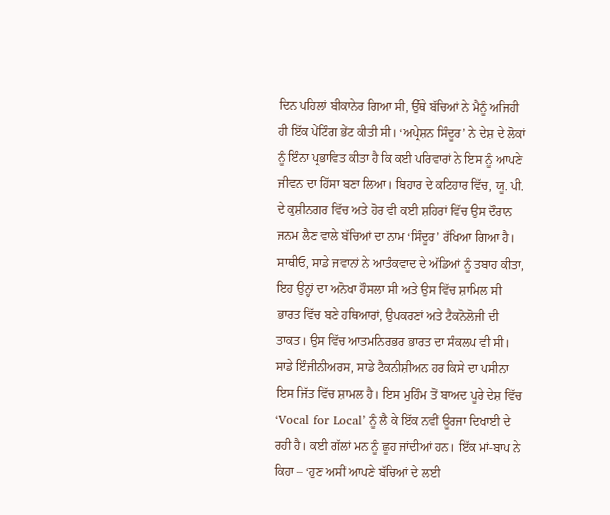ਦਿਨ ਪਹਿਲਾਂ ਬੀਕਾਨੇਰ ਗਿਆ ਸੀ, ਉੱਥੇ ਬੱਚਿਆਂ ਨੇ ਮੈਨੂੰ ਅਜਿਹੀ ਹੀ ਇੱਕ ਪੇਂਟਿੰਗ ਭੇਂਟ ਕੀਤੀ ਸੀ। ‘ਅਪ੍ਰੇਸ਼ਨ ਸਿੰਦੂਰ’ ਨੇ ਦੇਸ਼ ਦੇ ਲੋਕਾਂ ਨੂੰ ਇੰਨਾ ਪ੍ਰਭਾਵਿਤ ਕੀਤਾ ਹੈ ਕਿ ਕਈ ਪਰਿਵਾਰਾਂ ਨੇ ਇਸ ਨੂੰ ਆਪਣੇ ਜੀਵਨ ਦਾ ਹਿੱਸਾ ਬਣਾ ਲਿਆ। ਬਿਹਾਰ ਦੇ ਕਟਿਹਾਰ ਵਿੱਚ, ਯੂ. ਪੀ. ਦੇ ਕੁਸ਼ੀਨਗਰ ਵਿੱਚ ਅਤੇ ਹੋਰ ਵੀ ਕਈ ਸ਼ਹਿਰਾਂ ਵਿੱਚ ਉਸ ਦੌਰਾਨ ਜਨਮ ਲੈਣ ਵਾਲੇ ਬੱਚਿਆਂ ਦਾ ਨਾਮ ‘ਸਿੰਦੂਰ’ ਰੱਖਿਆ ਗਿਆ ਹੈ।
ਸਾਥੀਓ, ਸਾਡੇ ਜਵਾਨਾਂ ਨੇ ਆਤੰਕਵਾਦ ਦੇ ਅੱਡਿਆਂ ਨੂੰ ਤਬਾਹ ਕੀਤਾ, ਇਹ ਉਨ੍ਹਾਂ ਦਾ ਅਨੋਖਾ ਹੌਸਲਾ ਸੀ ਅਤੇ ਉਸ ਵਿੱਚ ਸ਼ਾਮਿਲ ਸੀ ਭਾਰਤ ਵਿੱਚ ਬਣੇ ਹਥਿਆਰਾਂ, ਉਪਕਰਣਾਂ ਅਤੇ ਟੈਕਨੋਲੋਜੀ ਦੀ ਤਾਕਤ। ਉਸ ਵਿੱਚ ਆਤਮਨਿਰਭਰ ਭਾਰਤ ਦਾ ਸੰਕਲਪ ਵੀ ਸੀ। ਸਾਡੇ ਇੰਜੀਨੀਅਰਸ, ਸਾਡੇ ਟੈਕਨੀਸ਼ੀਅਨ ਹਰ ਕਿਸੇ ਦਾ ਪਸੀਨਾ ਇਸ ਜਿੱਤ ਵਿੱਚ ਸ਼ਾਮਲ ਹੈ। ਇਸ ਮੁਹਿੰਮ ਤੋਂ ਬਾਅਦ ਪੂਰੇ ਦੇਸ਼ ਵਿੱਚ ‘Vocal for Local’ ਨੂੰ ਲੈ ਕੇ ਇੱਕ ਨਵੀਂ ਊਰਜਾ ਦਿਖਾਈ ਦੇ ਰਹੀ ਹੈ। ਕਈ ਗੱਲਾਂ ਮਨ ਨੂੰ ਛੂਹ ਜਾਂਦੀਆਂ ਹਨ। ਇੱਕ ਮਾਂ-ਬਾਪ ਨੇ ਕਿਹਾ – ‘ਹੁਣ ਅਸੀਂ ਆਪਣੇ ਬੱਚਿਆਂ ਦੇ ਲਈ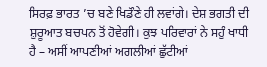ਸਿਰਫ਼ ਭਾਰਤ ’ਚ ਬਣੇ ਖਿਡੌਣੇ ਹੀ ਲਵਾਂਗੇ। ਦੇਸ਼ ਭਗਤੀ ਦੀ ਸ਼ੁਰੂਆਤ ਬਚਪਨ ਤੋਂ ਹੋਵੇਗੀ। ਕੁਝ ਪਰਿਵਾਰਾਂ ਨੇ ਸਹੁੰ ਖਾਧੀ ਹੈ – ਅਸੀਂ ਆਪਣੀਆਂ ਅਗਲੀਆਂ ਛੁੱਟੀਆਂ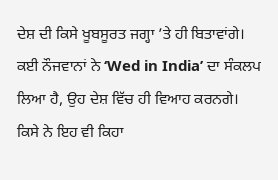ਦੇਸ਼ ਦੀ ਕਿਸੇ ਖੂਬਸੂਰਤ ਜਗ੍ਹਾ ’ਤੇ ਹੀ ਬਿਤਾਵਾਂਗੇ। ਕਈ ਨੌਜਵਾਨਾਂ ਨੇ ‘Wed in India’ ਦਾ ਸੰਕਲਪ ਲਿਆ ਹੈ, ਉਹ ਦੇਸ਼ ਵਿੱਚ ਹੀ ਵਿਆਹ ਕਰਨਗੇ। ਕਿਸੇ ਨੇ ਇਹ ਵੀ ਕਿਹਾ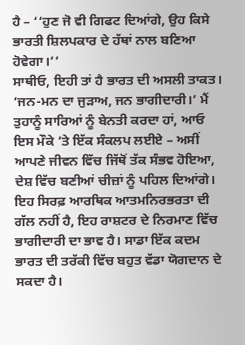ਹੈ – ‘‘ਹੁਣ ਜੋ ਵੀ ਗਿਫਟ ਦਿਆਂਗੇ, ਉਹ ਕਿਸੇ ਭਾਰਤੀ ਸ਼ਿਲਪਕਾਰ ਦੇ ਹੱਥਾਂ ਨਾਲ ਬਣਿਆ ਹੋਵੇਗਾ।’’
ਸਾਥੀਓ, ਇਹੀ ਤਾਂ ਹੈ ਭਾਰਤ ਦੀ ਅਸਲੀ ਤਾਕਤ। ‘ਜਨ-ਮਨ ਦਾ ਜੁੜਾਅ, ਜਨ ਭਾਗੀਦਾਰੀ।’ ਮੈਂ ਤੁਹਾਨੂੰ ਸਾਰਿਆਂ ਨੂੰ ਬੇਨਤੀ ਕਰਦਾ ਹਾਂ, ਆਓ ਇਸ ਮੌਕੇ ’ਤੇ ਇੱਕ ਸੰਕਲਪ ਲਈਏ – ਅਸੀਂ ਆਪਣੇ ਜੀਵਨ ਵਿੱਚ ਜਿੱਥੋਂ ਤੱਕ ਸੰਭਵ ਹੋਇਆ, ਦੇਸ਼ ਵਿੱਚ ਬਣੀਆਂ ਚੀਜ਼ਾਂ ਨੂੰ ਪਹਿਲ ਦਿਆਂਗੇ। ਇਹ ਸਿਰਫ਼ ਆਰਥਿਕ ਆਤਮਨਿਰਭਰਤਾ ਦੀ ਗੱਲ ਨਹੀਂ ਹੈ, ਇਹ ਰਾਸ਼ਟਰ ਦੇ ਨਿਰਮਾਣ ਵਿੱਚ ਭਾਗੀਦਾਰੀ ਦਾ ਭਾਵ ਹੈ। ਸਾਡਾ ਇੱਕ ਕਦਮ ਭਾਰਤ ਦੀ ਤਰੱਕੀ ਵਿੱਚ ਬਹੁਤ ਵੱਡਾ ਯੋਗਦਾਨ ਦੇ ਸਕਦਾ ਹੈ।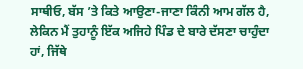ਸਾਥੀਓ, ਬੱਸ ’ਤੇ ਕਿਤੇ ਆਉਣਾ-ਜਾਣਾ ਕਿੰਨੀ ਆਮ ਗੱਲ ਹੈ, ਲੇਕਿਨ ਮੈਂ ਤੁਹਾਨੂੰ ਇੱਕ ਅਜਿਹੇ ਪਿੰਡ ਦੇ ਬਾਰੇ ਦੱਸਣਾ ਚਾਹੁੰਦਾ ਹਾਂ, ਜਿੱਥੇ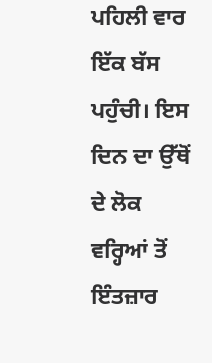ਪਹਿਲੀ ਵਾਰ ਇੱਕ ਬੱਸ ਪਹੁੰਚੀ। ਇਸ ਦਿਨ ਦਾ ਉੱਥੋਂ ਦੇ ਲੋਕ ਵਰ੍ਹਿਆਂ ਤੋਂ ਇੰਤਜ਼ਾਰ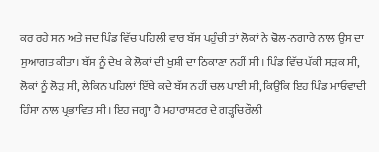ਕਰ ਰਹੇ ਸਨ ਅਤੇ ਜਦ ਪਿੰਡ ਵਿੱਚ ਪਹਿਲੀ ਵਾਰ ਬੱਸ ਪਹੁੰਚੀ ਤਾਂ ਲੋਕਾਂ ਨੇ ਢੋਲ-ਨਗਾਰੇ ਨਾਲ ਉਸ ਦਾ ਸੁਆਗਤ ਕੀਤਾ। ਬੱਸ ਨੂੰ ਦੇਖ ਕੇ ਲੋਕਾਂ ਦੀ ਖੁਸ਼ੀ ਦਾ ਠਿਕਾਣਾ ਨਹੀਂ ਸੀ। ਪਿੰਡ ਵਿੱਚ ਪੱਕੀ ਸੜਕ ਸੀ, ਲੋਕਾਂ ਨੂੰ ਲੋੜ ਸੀ, ਲੇਕਿਨ ਪਹਿਲਾਂ ਇੱਥੇ ਕਦੇ ਬੱਸ ਨਹੀਂ ਚਲ ਪਾਈ ਸੀ, ਕਿਉਂਕਿ ਇਹ ਪਿੰਡ ਮਾਓਵਾਦੀ ਹਿੰਸਾ ਨਾਲ ਪ੍ਰਭਾਵਿਤ ਸੀ। ਇਹ ਜਗ੍ਹਾ ਹੈ ਮਹਾਰਾਸ਼ਟਰ ਦੇ ਗੜ੍ਹਚਿਰੌਲੀ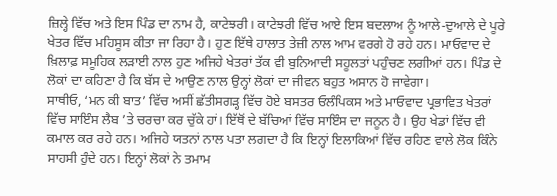ਜ਼ਿਲ੍ਹੇ ਵਿੱਚ ਅਤੇ ਇਸ ਪਿੰਡ ਦਾ ਨਾਮ ਹੈ, ਕਾਟੇਝਰੀ। ਕਾਟੇਝਰੀ ਵਿੱਚ ਆਏ ਇਸ ਬਦਲਾਅ ਨੂੰ ਆਲੇ-ਦੁਆਲੇ ਦੇ ਪੂਰੇ ਖੇਤਰ ਵਿੱਚ ਮਹਿਸੂਸ ਕੀਤਾ ਜਾ ਰਿਹਾ ਹੈ। ਹੁਣ ਇੱਥੇ ਹਾਲਾਤ ਤੇਜ਼ੀ ਨਾਲ ਆਮ ਵਰਗੇ ਹੋ ਰਹੇ ਹਨ। ਮਾਓਵਾਦ ਦੇ ਖ਼ਿਲਾਫ਼ ਸਮੂਹਿਕ ਲੜਾਈ ਨਾਲ ਹੁਣ ਅਜਿਹੇ ਖੇਤਰਾਂ ਤੱਕ ਵੀ ਬੁਨਿਆਦੀ ਸਹੂਲਤਾਂ ਪਹੁੰਚਣ ਲਗੀਆਂ ਹਨ। ਪਿੰਡ ਦੇ ਲੋਕਾਂ ਦਾ ਕਹਿਣਾ ਹੈ ਕਿ ਬੱਸ ਦੇ ਆਉਣ ਨਾਲ ਉਨ੍ਹਾਂ ਲੋਕਾਂ ਦਾ ਜੀਵਨ ਬਹੁਤ ਅਸਾਨ ਹੋ ਜਾਵੇਗਾ।
ਸਾਥੀਓ, ‘ਮਨ ਕੀ ਬਾਤ’ ਵਿੱਚ ਅਸੀਂ ਛੱਤੀਸਗੜ੍ਹ ਵਿੱਚ ਹੋਏ ਬਸਤਰ ਓਲੰਪਿਕਸ ਅਤੇ ਮਾਓਵਾਦ ਪ੍ਰਭਾਵਿਤ ਖੇਤਰਾਂ ਵਿੱਚ ਸਾਇੰਸ ਲੈਬ ’ਤੇ ਚਰਚਾ ਕਰ ਚੁੱਕੇ ਹਾਂ। ਇੱਥੋਂ ਦੇ ਬੱਚਿਆਂ ਵਿੱਚ ਸਾਇੰਸ ਦਾ ਜਨੂਨ ਹੈ। ਉਹ ਖੇਡਾਂ ਵਿੱਚ ਵੀ ਕਮਾਲ ਕਰ ਰਹੇ ਹਨ। ਅਜਿਹੇ ਯਤਨਾਂ ਨਾਲ ਪਤਾ ਲਗਦਾ ਹੈ ਕਿ ਇਨ੍ਹਾਂ ਇਲਾਕਿਆਂ ਵਿੱਚ ਰਹਿਣ ਵਾਲੇ ਲੋਕ ਕਿੰਨੇ ਸਾਹਸੀ ਹੁੰਦੇ ਹਨ। ਇਨ੍ਹਾਂ ਲੋਕਾਂ ਨੇ ਤਮਾਮ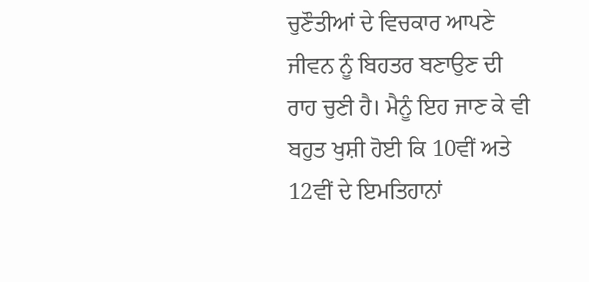ਚੁਣੌਤੀਆਂ ਦੇ ਵਿਚਕਾਰ ਆਪਣੇ ਜੀਵਨ ਨੂੰ ਬਿਹਤਰ ਬਣਾਉਣ ਦੀ ਰਾਹ ਚੁਣੀ ਹੈ। ਮੈਨੂੰ ਇਹ ਜਾਣ ਕੇ ਵੀ ਬਹੁਤ ਖੁਸ਼ੀ ਹੋਈ ਕਿ 10ਵੀਂ ਅਤੇ 12ਵੀਂ ਦੇ ਇਮਤਿਹਾਨਾਂ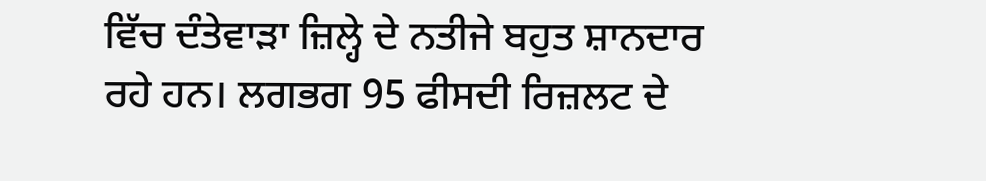ਵਿੱਚ ਦੰਤੇਵਾੜਾ ਜ਼ਿਲ੍ਹੇ ਦੇ ਨਤੀਜੇ ਬਹੁਤ ਸ਼ਾਨਦਾਰ ਰਹੇ ਹਨ। ਲਗਭਗ 95 ਫੀਸਦੀ ਰਿਜ਼ਲਟ ਦੇ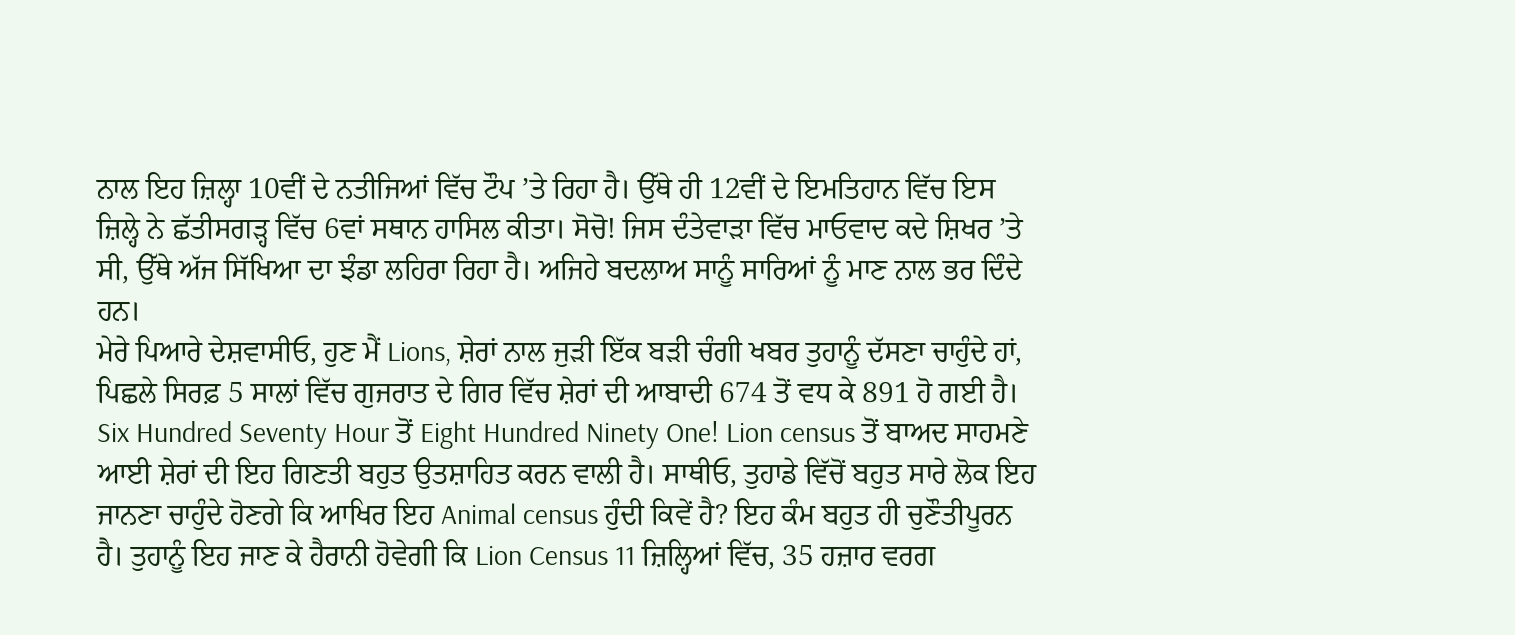ਨਾਲ ਇਹ ਜ਼ਿਲ੍ਹਾ 10ਵੀਂ ਦੇ ਨਤੀਜਿਆਂ ਵਿੱਚ ਟੌਪ ’ਤੇ ਰਿਹਾ ਹੈ। ਉੱਥੇ ਹੀ 12ਵੀਂ ਦੇ ਇਮਤਿਹਾਨ ਵਿੱਚ ਇਸ ਜ਼ਿਲ੍ਹੇ ਨੇ ਛੱਤੀਸਗੜ੍ਹ ਵਿੱਚ 6ਵਾਂ ਸਥਾਨ ਹਾਸਿਲ ਕੀਤਾ। ਸੋਚੋ! ਜਿਸ ਦੰਤੇਵਾੜਾ ਵਿੱਚ ਮਾਓਵਾਦ ਕਦੇ ਸ਼ਿਖਰ ’ਤੇ ਸੀ, ਉੱਥੇ ਅੱਜ ਸਿੱਖਿਆ ਦਾ ਝੰਡਾ ਲਹਿਰਾ ਰਿਹਾ ਹੈ। ਅਜਿਹੇ ਬਦਲਾਅ ਸਾਨੂੰ ਸਾਰਿਆਂ ਨੂੰ ਮਾਣ ਨਾਲ ਭਰ ਦਿੰਦੇ ਹਨ।
ਮੇਰੇ ਪਿਆਰੇ ਦੇਸ਼ਵਾਸੀਓ, ਹੁਣ ਮੈਂ Lions, ਸ਼ੇਰਾਂ ਨਾਲ ਜੁੜੀ ਇੱਕ ਬੜੀ ਚੰਗੀ ਖਬਰ ਤੁਹਾਨੂੰ ਦੱਸਣਾ ਚਾਹੁੰਦੇ ਹਾਂ, ਪਿਛਲੇ ਸਿਰਫ਼ 5 ਸਾਲਾਂ ਵਿੱਚ ਗੁਜਰਾਤ ਦੇ ਗਿਰ ਵਿੱਚ ਸ਼ੇਰਾਂ ਦੀ ਆਬਾਦੀ 674 ਤੋਂ ਵਧ ਕੇ 891 ਹੋ ਗਈ ਹੈ। Six Hundred Seventy Hour ਤੋਂ Eight Hundred Ninety One! Lion census ਤੋਂ ਬਾਅਦ ਸਾਹਮਣੇ ਆਈ ਸ਼ੇਰਾਂ ਦੀ ਇਹ ਗਿਣਤੀ ਬਹੁਤ ਉਤਸ਼ਾਹਿਤ ਕਰਨ ਵਾਲੀ ਹੈ। ਸਾਥੀਓ, ਤੁਹਾਡੇ ਵਿੱਚੋਂ ਬਹੁਤ ਸਾਰੇ ਲੋਕ ਇਹ ਜਾਨਣਾ ਚਾਹੁੰਦੇ ਹੋਣਗੇ ਕਿ ਆਖਿਰ ਇਹ Animal census ਹੁੰਦੀ ਕਿਵੇਂ ਹੈ? ਇਹ ਕੰਮ ਬਹੁਤ ਹੀ ਚੁਣੌਤੀਪੂਰਨ ਹੈ। ਤੁਹਾਨੂੰ ਇਹ ਜਾਣ ਕੇ ਹੈਰਾਨੀ ਹੋਵੇਗੀ ਕਿ Lion Census 11 ਜ਼ਿਲ੍ਹਿਆਂ ਵਿੱਚ, 35 ਹਜ਼ਾਰ ਵਰਗ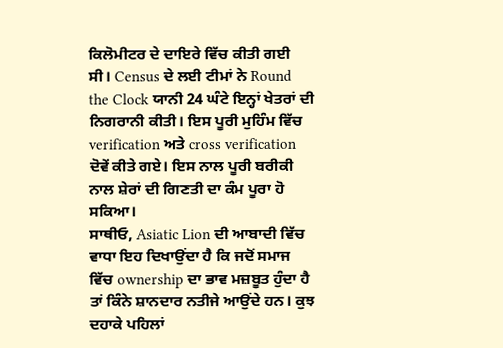ਕਿਲੋਮੀਟਰ ਦੇ ਦਾਇਰੇ ਵਿੱਚ ਕੀਤੀ ਗਈ ਸੀ। Census ਦੇ ਲਈ ਟੀਮਾਂ ਨੇ Round the Clock ਯਾਨੀ 24 ਘੰਟੇ ਇਨ੍ਹਾਂ ਖੇਤਰਾਂ ਦੀ ਨਿਗਰਾਨੀ ਕੀਤੀ। ਇਸ ਪੂਰੀ ਮੁਹਿੰਮ ਵਿੱਚ verification ਅਤੇ cross verification ਦੋਵੇਂ ਕੀਤੇ ਗਏ। ਇਸ ਨਾਲ ਪੂਰੀ ਬਰੀਕੀ ਨਾਲ ਸ਼ੇਰਾਂ ਦੀ ਗਿਣਤੀ ਦਾ ਕੰਮ ਪੂਰਾ ਹੋ ਸਕਿਆ।
ਸਾਥੀਓ, Asiatic Lion ਦੀ ਆਬਾਦੀ ਵਿੱਚ ਵਾਧਾ ਇਹ ਦਿਖਾਉਂਦਾ ਹੈ ਕਿ ਜਦੋਂ ਸਮਾਜ ਵਿੱਚ ownership ਦਾ ਭਾਵ ਮਜ਼ਬੂਤ ਹੁੰਦਾ ਹੈ ਤਾਂ ਕਿੰਨੇ ਸ਼ਾਨਦਾਰ ਨਤੀਜੇ ਆਉਂਦੇ ਹਨ। ਕੁਝ ਦਹਾਕੇ ਪਹਿਲਾਂ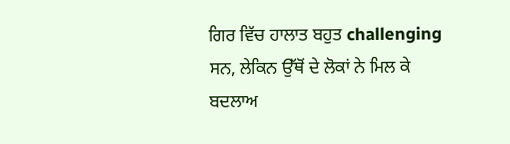ਗਿਰ ਵਿੱਚ ਹਾਲਾਤ ਬਹੁਤ challenging ਸਨ, ਲੇਕਿਨ ਉੱਥੋਂ ਦੇ ਲੋਕਾਂ ਨੇ ਮਿਲ ਕੇ ਬਦਲਾਅ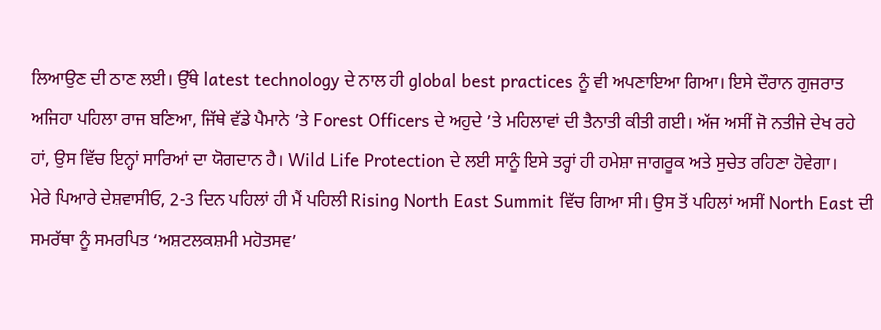ਲਿਆਉਣ ਦੀ ਠਾਣ ਲਈ। ਉੱਥੇ latest technology ਦੇ ਨਾਲ ਹੀ global best practices ਨੂੰ ਵੀ ਅਪਣਾਇਆ ਗਿਆ। ਇਸੇ ਦੌਰਾਨ ਗੁਜਰਾਤ ਅਜਿਹਾ ਪਹਿਲਾ ਰਾਜ ਬਣਿਆ, ਜਿੱਥੇ ਵੱਡੇ ਪੈਮਾਨੇ ’ਤੇ Forest Officers ਦੇ ਅਹੁਦੇ ’ਤੇ ਮਹਿਲਾਵਾਂ ਦੀ ਤੈਨਾਤੀ ਕੀਤੀ ਗਈ। ਅੱਜ ਅਸੀਂ ਜੋ ਨਤੀਜੇ ਦੇਖ ਰਹੇ ਹਾਂ, ਉਸ ਵਿੱਚ ਇਨ੍ਹਾਂ ਸਾਰਿਆਂ ਦਾ ਯੋਗਦਾਨ ਹੈ। Wild Life Protection ਦੇ ਲਈ ਸਾਨੂੰ ਇਸੇ ਤਰ੍ਹਾਂ ਹੀ ਹਮੇਸ਼ਾ ਜਾਗਰੂਕ ਅਤੇ ਸੁਚੇਤ ਰਹਿਣਾ ਹੋਵੇਗਾ।
ਮੇਰੇ ਪਿਆਰੇ ਦੇਸ਼ਵਾਸੀਓ, 2-3 ਦਿਨ ਪਹਿਲਾਂ ਹੀ ਮੈਂ ਪਹਿਲੀ Rising North East Summit ਵਿੱਚ ਗਿਆ ਸੀ। ਉਸ ਤੋਂ ਪਹਿਲਾਂ ਅਸੀਂ North East ਦੀ ਸਮਰੱਥਾ ਨੂੰ ਸਮਰਪਿਤ ‘ਅਸ਼ਟਲਕਸ਼ਮੀ ਮਹੋਤਸਵ’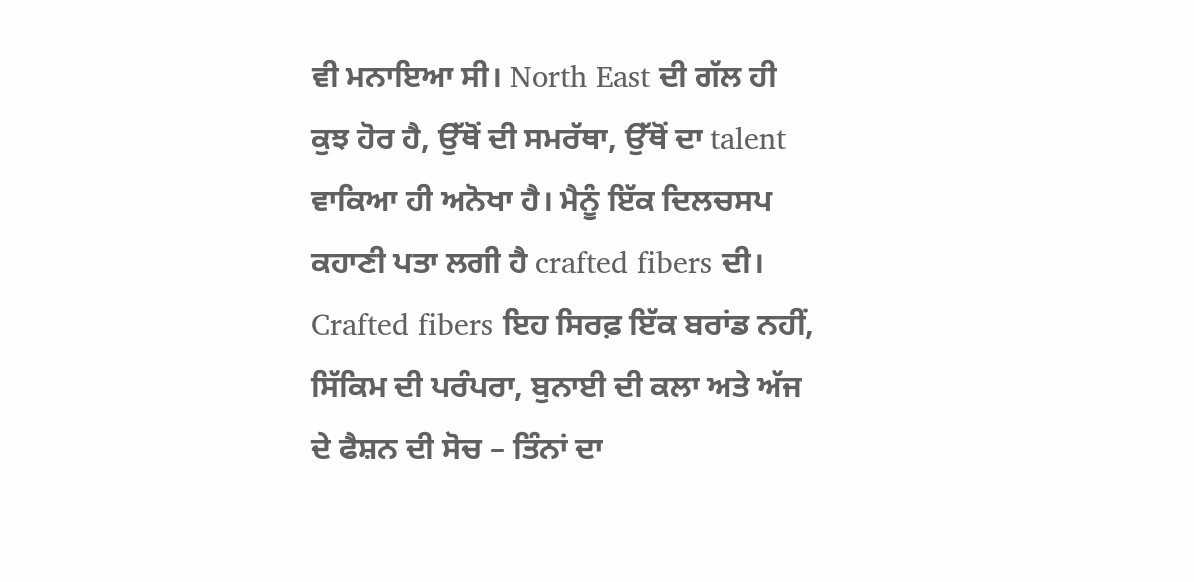ਵੀ ਮਨਾਇਆ ਸੀ। North East ਦੀ ਗੱਲ ਹੀ ਕੁਝ ਹੋਰ ਹੈ, ਉੱਥੋਂ ਦੀ ਸਮਰੱਥਾ, ਉੱਥੋਂ ਦਾ talent ਵਾਕਿਆ ਹੀ ਅਨੋਖਾ ਹੈ। ਮੈਨੂੰ ਇੱਕ ਦਿਲਚਸਪ ਕਹਾਣੀ ਪਤਾ ਲਗੀ ਹੈ crafted fibers ਦੀ। Crafted fibers ਇਹ ਸਿਰਫ਼ ਇੱਕ ਬਰਾਂਡ ਨਹੀਂ, ਸਿੱਕਿਮ ਦੀ ਪਰੰਪਰਾ, ਬੁਨਾਈ ਦੀ ਕਲਾ ਅਤੇ ਅੱਜ ਦੇ ਫੈਸ਼ਨ ਦੀ ਸੋਚ – ਤਿੰਨਾਂ ਦਾ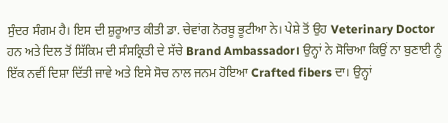ਸੁੰਦਰ ਸੰਗਮ ਹੈ। ਇਸ ਦੀ ਸ਼ੁਰੂਆਤ ਕੀਤੀ ਡਾ. ਚੇਵਾਂਗ ਨੋਰਬੂ ਭੂਟੀਆ ਨੇ। ਪੇਸ਼ੇ ਤੋਂ ਉਹ Veterinary Doctor ਹਨ ਅਤੇ ਦਿਲ ਤੋਂ ਸਿੱਕਿਮ ਦੀ ਸੰਸਕ੍ਰਿਤੀ ਦੇ ਸੱਚੇ Brand Ambassador। ਉਨ੍ਹਾਂ ਨੇ ਸੋਚਿਆ ਕਿਉਂ ਨਾ ਬੁਣਾਈ ਨੂੰ ਇੱਕ ਨਵੀਂ ਦਿਸ਼ਾ ਦਿੱਤੀ ਜਾਵੇ ਅਤੇ ਇਸੇ ਸੋਚ ਨਾਲ ਜਨਮ ਹੋਇਆ Crafted fibers ਦਾ। ਉਨ੍ਹਾਂ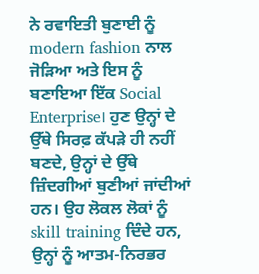ਨੇ ਰਵਾਇਤੀ ਬੁਣਾਈ ਨੂੰ modern fashion ਨਾਲ ਜੋੜਿਆ ਅਤੇ ਇਸ ਨੂੰ ਬਣਾਇਆ ਇੱਕ Social Enterprise। ਹੁਣ ਉਨ੍ਹਾਂ ਦੇ ਉੱਥੇ ਸਿਰਫ਼ ਕੱਪੜੇ ਹੀ ਨਹੀਂ ਬਣਦੇ, ਉਨ੍ਹਾਂ ਦੇ ਉੱਥੇ ਜ਼ਿੰਦਗੀਆਂ ਬੁਣੀਆਂ ਜਾਂਦੀਆਂ ਹਨ। ਉਹ ਲੋਕਲ ਲੋਕਾਂ ਨੂੰ skill training ਦਿੰਦੇ ਹਨ, ਉਨ੍ਹਾਂ ਨੂੰ ਆਤਮ-ਨਿਰਭਰ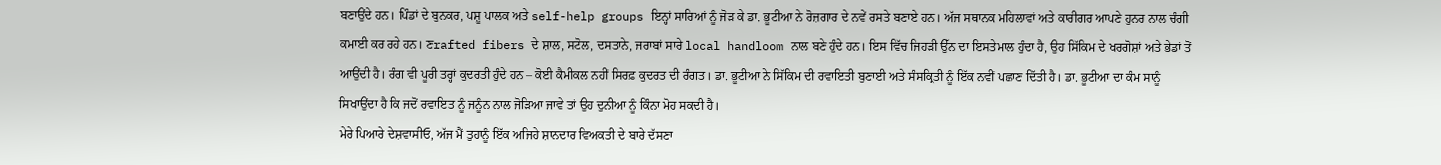ਬਣਾਉਂਦੇ ਹਨ। ਪਿੰਡਾਂ ਦੇ ਬੁਨਕਰ, ਪਸ਼ੂ ਪਾਲਕ ਅਤੇ self-help groups ਇਨ੍ਹਾਂ ਸਾਰਿਆਂ ਨੂੰ ਜੋੜ ਕੇ ਡਾ. ਭੂਟੀਆ ਨੇ ਰੋਜ਼ਗਾਰ ਦੇ ਨਵੇਂ ਰਸਤੇ ਬਣਾਏ ਹਨ। ਅੱਜ ਸਥਾਨਕ ਮਹਿਲਾਵਾਂ ਅਤੇ ਕਾਰੀਗਰ ਆਪਣੇ ਹੁਨਰ ਨਾਲ ਚੰਗੀ ਕਮਾਈ ਕਰ ਰਹੇ ਹਨ। ਣrafted fibers ਦੇ ਸ਼ਾਲ, ਸਟੋਲ, ਦਸਤਾਨੇ, ਜਰਾਬਾਂ ਸਾਰੇ local handloom ਨਾਲ ਬਣੇ ਹੁੰਦੇ ਹਨ। ਇਸ ਵਿੱਚ ਜਿਹੜੀ ਉੱਨ ਦਾ ਇਸਤੇਮਾਲ ਹੁੰਦਾ ਹੈ, ਉਹ ਸਿੱਕਿਮ ਦੇ ਖਰਗੋਸ਼ਾਂ ਅਤੇ ਭੇਡਾਂ ਤੋਂ ਆਉਂਦੀ ਹੈ। ਰੰਗ ਵੀ ਪੂਰੀ ਤਰ੍ਹਾਂ ਕੁਦਰਤੀ ਹੁੰਦੇ ਹਨ – ਕੋਈ ਕੈਮੀਕਲ ਨਹੀਂ ਸਿਰਫ਼ ਕੁਦਰਤ ਦੀ ਰੰਗਤ। ਡਾ. ਭੂਟੀਆ ਨੇ ਸਿੱਕਿਮ ਦੀ ਰਵਾਇਤੀ ਬੁਣਾਈ ਅਤੇ ਸੰਸਕ੍ਰਿਤੀ ਨੂੰ ਇੱਕ ਨਵੀਂ ਪਛਾਣ ਦਿੱਤੀ ਹੈ। ਡਾ. ਭੂਟੀਆ ਦਾ ਕੰਮ ਸਾਨੂੰ ਸਿਖਾਉਂਦਾ ਹੈ ਕਿ ਜਦੋਂ ਰਵਾਇਤ ਨੂੰ ਜਨੂੰਨ ਨਾਲ ਜੋੜਿਆ ਜਾਵੇ ਤਾਂ ਉਹ ਦੁਨੀਆ ਨੂੰ ਕਿੰਨਾ ਮੋਹ ਸਕਦੀ ਹੈ।
ਮੇਰੇ ਪਿਆਰੇ ਦੇਸ਼ਵਾਸੀਓ, ਅੱਜ ਮੈਂ ਤੁਹਾਨੂੰ ਇੱਕ ਅਜਿਹੇ ਸ਼ਾਨਦਾਰ ਵਿਅਕਤੀ ਦੇ ਬਾਰੇ ਦੱਸਣਾ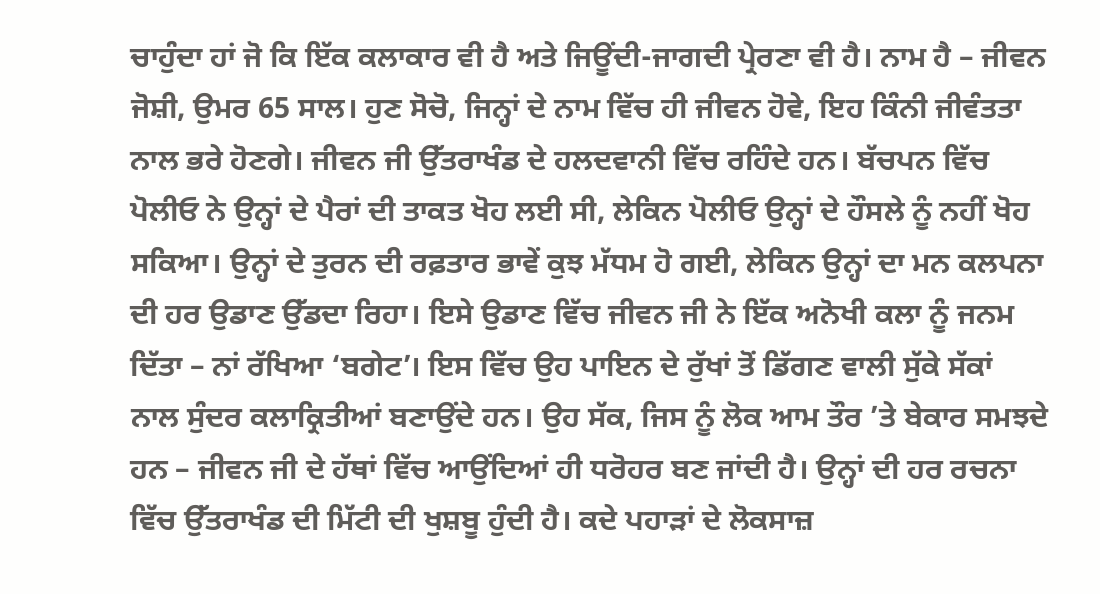ਚਾਹੁੰਦਾ ਹਾਂ ਜੋ ਕਿ ਇੱਕ ਕਲਾਕਾਰ ਵੀ ਹੈ ਅਤੇ ਜਿਊਂਦੀ-ਜਾਗਦੀ ਪ੍ਰੇਰਣਾ ਵੀ ਹੈ। ਨਾਮ ਹੈ – ਜੀਵਨ ਜੋਸ਼ੀ, ਉਮਰ 65 ਸਾਲ। ਹੁਣ ਸੋਚੋ, ਜਿਨ੍ਹਾਂ ਦੇ ਨਾਮ ਵਿੱਚ ਹੀ ਜੀਵਨ ਹੋਵੇ, ਇਹ ਕਿੰਨੀ ਜੀਵੰਤਤਾ ਨਾਲ ਭਰੇ ਹੋਣਗੇ। ਜੀਵਨ ਜੀ ਉੱਤਰਾਖੰਡ ਦੇ ਹਲਦਵਾਨੀ ਵਿੱਚ ਰਹਿੰਦੇ ਹਨ। ਬੱਚਪਨ ਵਿੱਚ ਪੋਲੀਓ ਨੇ ਉਨ੍ਹਾਂ ਦੇ ਪੈਰਾਂ ਦੀ ਤਾਕਤ ਖੋਹ ਲਈ ਸੀ, ਲੇਕਿਨ ਪੋਲੀਓ ਉਨ੍ਹਾਂ ਦੇ ਹੌਸਲੇ ਨੂੰ ਨਹੀਂ ਖੋਹ ਸਕਿਆ। ਉਨ੍ਹਾਂ ਦੇ ਤੁਰਨ ਦੀ ਰਫ਼ਤਾਰ ਭਾਵੇਂ ਕੁਝ ਮੱਧਮ ਹੋ ਗਈ, ਲੇਕਿਨ ਉਨ੍ਹਾਂ ਦਾ ਮਨ ਕਲਪਨਾ ਦੀ ਹਰ ਉਡਾਣ ਉੱਡਦਾ ਰਿਹਾ। ਇਸੇ ਉਡਾਣ ਵਿੱਚ ਜੀਵਨ ਜੀ ਨੇ ਇੱਕ ਅਨੋਖੀ ਕਲਾ ਨੂੰ ਜਨਮ ਦਿੱਤਾ – ਨਾਂ ਰੱਖਿਆ ‘ਬਗੇਟ’। ਇਸ ਵਿੱਚ ਉਹ ਪਾਇਨ ਦੇ ਰੁੱਖਾਂ ਤੋਂ ਡਿੱਗਣ ਵਾਲੀ ਸੁੱਕੇ ਸੱਕਾਂ ਨਾਲ ਸੁੰਦਰ ਕਲਾਕ੍ਰਿਤੀਆਂ ਬਣਾਉਂਦੇ ਹਨ। ਉਹ ਸੱਕ, ਜਿਸ ਨੂੰ ਲੋਕ ਆਮ ਤੌਰ ’ਤੇ ਬੇਕਾਰ ਸਮਝਦੇ ਹਨ – ਜੀਵਨ ਜੀ ਦੇ ਹੱਥਾਂ ਵਿੱਚ ਆਉਂਦਿਆਂ ਹੀ ਧਰੋਹਰ ਬਣ ਜਾਂਦੀ ਹੈ। ਉਨ੍ਹਾਂ ਦੀ ਹਰ ਰਚਨਾ ਵਿੱਚ ਉੱਤਰਾਖੰਡ ਦੀ ਮਿੱਟੀ ਦੀ ਖੁਸ਼ਬੂ ਹੁੰਦੀ ਹੈ। ਕਦੇ ਪਹਾੜਾਂ ਦੇ ਲੋਕਸਾਜ਼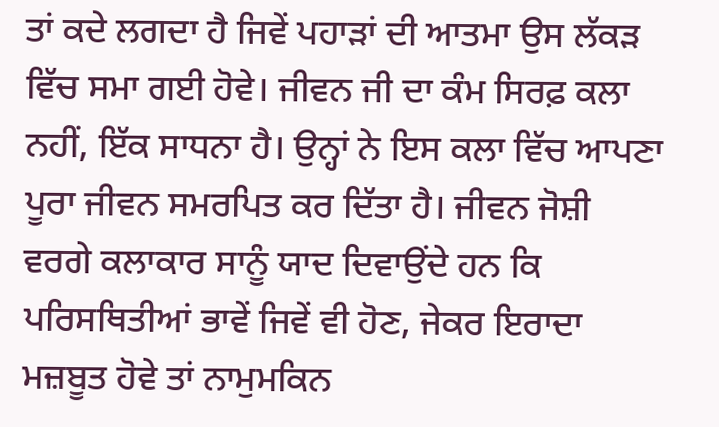ਤਾਂ ਕਦੇ ਲਗਦਾ ਹੈ ਜਿਵੇਂ ਪਹਾੜਾਂ ਦੀ ਆਤਮਾ ਉਸ ਲੱਕੜ ਵਿੱਚ ਸਮਾ ਗਈ ਹੋਵੇ। ਜੀਵਨ ਜੀ ਦਾ ਕੰਮ ਸਿਰਫ਼ ਕਲਾ ਨਹੀਂ, ਇੱਕ ਸਾਧਨਾ ਹੈ। ਉਨ੍ਹਾਂ ਨੇ ਇਸ ਕਲਾ ਵਿੱਚ ਆਪਣਾ ਪੂਰਾ ਜੀਵਨ ਸਮਰਪਿਤ ਕਰ ਦਿੱਤਾ ਹੈ। ਜੀਵਨ ਜੋਸ਼ੀ ਵਰਗੇ ਕਲਾਕਾਰ ਸਾਨੂੰ ਯਾਦ ਦਿਵਾਉਂਦੇ ਹਨ ਕਿ ਪਰਿਸਥਿਤੀਆਂ ਭਾਵੇਂ ਜਿਵੇਂ ਵੀ ਹੋਣ, ਜੇਕਰ ਇਰਾਦਾ ਮਜ਼ਬੂਤ ਹੋਵੇ ਤਾਂ ਨਾਮੁਮਕਿਨ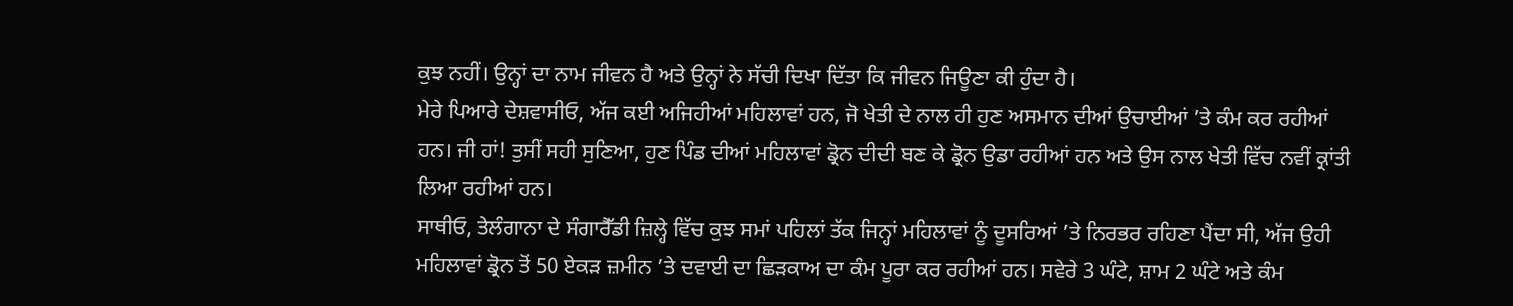ਕੁਝ ਨਹੀਂ। ਉਨ੍ਹਾਂ ਦਾ ਨਾਮ ਜੀਵਨ ਹੈ ਅਤੇ ਉਨ੍ਹਾਂ ਨੇ ਸੱਚੀ ਦਿਖਾ ਦਿੱਤਾ ਕਿ ਜੀਵਨ ਜਿਊਣਾ ਕੀ ਹੁੰਦਾ ਹੈ।
ਮੇਰੇ ਪਿਆਰੇ ਦੇਸ਼ਵਾਸੀਓ, ਅੱਜ ਕਈ ਅਜਿਹੀਆਂ ਮਹਿਲਾਵਾਂ ਹਨ, ਜੋ ਖੇਤੀ ਦੇ ਨਾਲ ਹੀ ਹੁਣ ਅਸਮਾਨ ਦੀਆਂ ਉਚਾਈਆਂ ’ਤੇ ਕੰਮ ਕਰ ਰਹੀਆਂ ਹਨ। ਜੀ ਹਾਂ! ਤੁਸੀਂ ਸਹੀ ਸੁਣਿਆ, ਹੁਣ ਪਿੰਡ ਦੀਆਂ ਮਹਿਲਾਵਾਂ ਡ੍ਰੋਨ ਦੀਦੀ ਬਣ ਕੇ ਡ੍ਰੋਨ ਉਡਾ ਰਹੀਆਂ ਹਨ ਅਤੇ ਉਸ ਨਾਲ ਖੇਤੀ ਵਿੱਚ ਨਵੀਂ ਕ੍ਰਾਂਤੀ ਲਿਆ ਰਹੀਆਂ ਹਨ।
ਸਾਥੀਓ, ਤੇਲੰਗਾਨਾ ਦੇ ਸੰਗਾਰੈੱਡੀ ਜ਼ਿਲ੍ਹੇ ਵਿੱਚ ਕੁਝ ਸਮਾਂ ਪਹਿਲਾਂ ਤੱਕ ਜਿਨ੍ਹਾਂ ਮਹਿਲਾਵਾਂ ਨੂੰ ਦੂਸਰਿਆਂ ’ਤੇ ਨਿਰਭਰ ਰਹਿਣਾ ਪੈਂਦਾ ਸੀ, ਅੱਜ ਉਹੀ ਮਹਿਲਾਵਾਂ ਡ੍ਰੋਨ ਤੋਂ 50 ਏਕੜ ਜ਼ਮੀਨ ’ਤੇ ਦਵਾਈ ਦਾ ਛਿੜਕਾਅ ਦਾ ਕੰਮ ਪੂਰਾ ਕਰ ਰਹੀਆਂ ਹਨ। ਸਵੇਰੇ 3 ਘੰਟੇ, ਸ਼ਾਮ 2 ਘੰਟੇ ਅਤੇ ਕੰਮ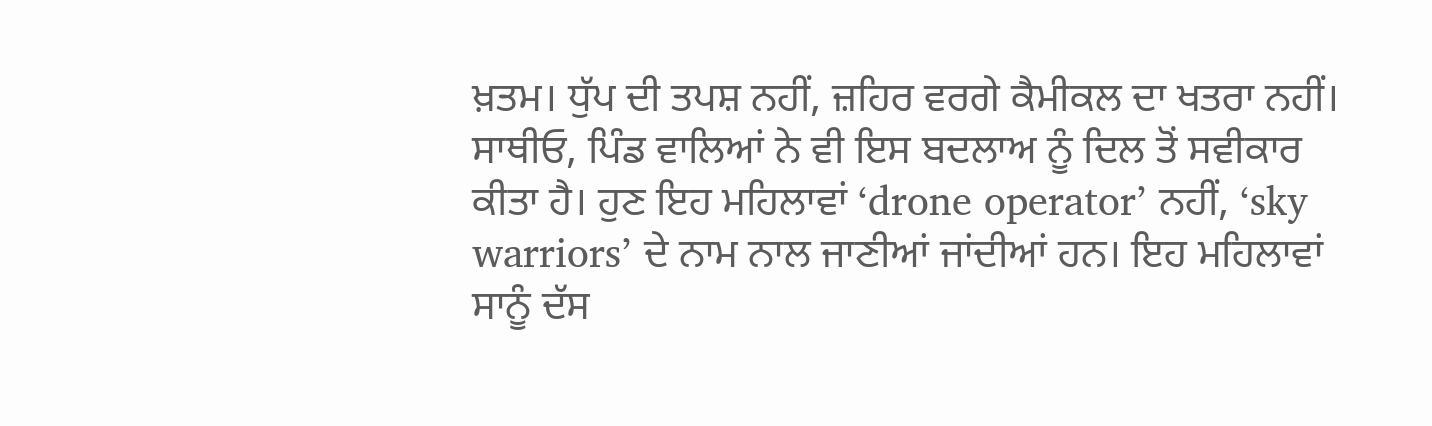ਖ਼ਤਮ। ਧੁੱਪ ਦੀ ਤਪਸ਼ ਨਹੀਂ, ਜ਼ਹਿਰ ਵਰਗੇ ਕੈਮੀਕਲ ਦਾ ਖਤਰਾ ਨਹੀਂ। ਸਾਥੀਓ, ਪਿੰਡ ਵਾਲਿਆਂ ਨੇ ਵੀ ਇਸ ਬਦਲਾਅ ਨੂੰ ਦਿਲ ਤੋਂ ਸਵੀਕਾਰ ਕੀਤਾ ਹੈ। ਹੁਣ ਇਹ ਮਹਿਲਾਵਾਂ ‘drone operator’ ਨਹੀਂ, ‘sky warriors’ ਦੇ ਨਾਮ ਨਾਲ ਜਾਣੀਆਂ ਜਾਂਦੀਆਂ ਹਨ। ਇਹ ਮਹਿਲਾਵਾਂ ਸਾਨੂੰ ਦੱਸ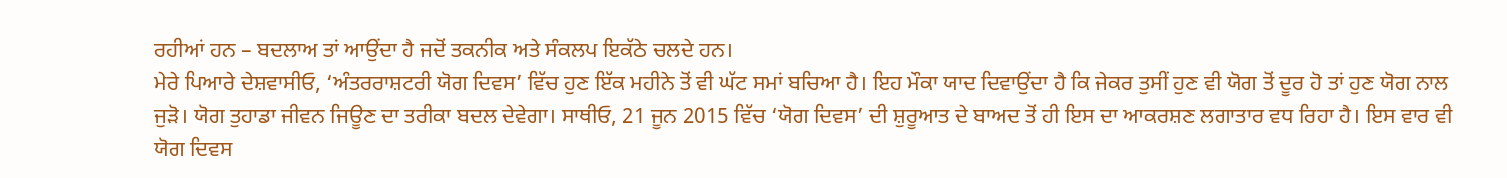ਰਹੀਆਂ ਹਨ – ਬਦਲਾਅ ਤਾਂ ਆਉਂਦਾ ਹੈ ਜਦੋਂ ਤਕਨੀਕ ਅਤੇ ਸੰਕਲਪ ਇਕੱਠੇ ਚਲਦੇ ਹਨ।
ਮੇਰੇ ਪਿਆਰੇ ਦੇਸ਼ਵਾਸੀਓ, ‘ਅੰਤਰਰਾਸ਼ਟਰੀ ਯੋਗ ਦਿਵਸ’ ਵਿੱਚ ਹੁਣ ਇੱਕ ਮਹੀਨੇ ਤੋਂ ਵੀ ਘੱਟ ਸਮਾਂ ਬਚਿਆ ਹੈ। ਇਹ ਮੌਕਾ ਯਾਦ ਦਿਵਾਉਂਦਾ ਹੈ ਕਿ ਜੇਕਰ ਤੁਸੀਂ ਹੁਣ ਵੀ ਯੋਗ ਤੋਂ ਦੂਰ ਹੋ ਤਾਂ ਹੁਣ ਯੋਗ ਨਾਲ ਜੁੜੋ। ਯੋਗ ਤੁਹਾਡਾ ਜੀਵਨ ਜਿਊਣ ਦਾ ਤਰੀਕਾ ਬਦਲ ਦੇਵੇਗਾ। ਸਾਥੀਓ, 21 ਜੂਨ 2015 ਵਿੱਚ ‘ਯੋਗ ਦਿਵਸ’ ਦੀ ਸ਼ੁਰੂਆਤ ਦੇ ਬਾਅਦ ਤੋਂ ਹੀ ਇਸ ਦਾ ਆਕਰਸ਼ਣ ਲਗਾਤਾਰ ਵਧ ਰਿਹਾ ਹੈ। ਇਸ ਵਾਰ ਵੀ ਯੋਗ ਦਿਵਸ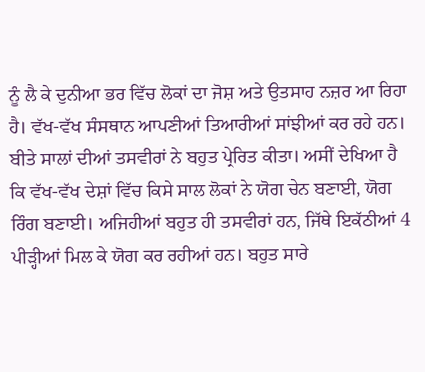ਨੂੰ ਲੈ ਕੇ ਦੁਨੀਆ ਭਰ ਵਿੱਚ ਲੋਕਾਂ ਦਾ ਜੋਸ਼ ਅਤੇ ਉਤਸਾਹ ਨਜ਼ਰ ਆ ਰਿਹਾ ਹੈ। ਵੱਖ-ਵੱਖ ਸੰਸਥਾਨ ਆਪਣੀਆਂ ਤਿਆਰੀਆਂ ਸਾਂਝੀਆਂ ਕਰ ਰਹੇ ਹਨ। ਬੀਤੇ ਸਾਲਾਂ ਦੀਆਂ ਤਸਵੀਰਾਂ ਨੇ ਬਹੁਤ ਪ੍ਰੇਰਿਤ ਕੀਤਾ। ਅਸੀਂ ਦੇਖਿਆ ਹੈ ਕਿ ਵੱਖ-ਵੱਖ ਦੇਸ਼ਾਂ ਵਿੱਚ ਕਿਸੇ ਸਾਲ ਲੋਕਾਂ ਨੇ ਯੋਗ ਚੇਨ ਬਣਾਈ, ਯੋਗ ਰਿੰਗ ਬਣਾਈ। ਅਜਿਹੀਆਂ ਬਹੁਤ ਹੀ ਤਸਵੀਰਾਂ ਹਨ, ਜਿੱਥੇ ਇਕੱਠੀਆਂ 4 ਪੀੜ੍ਹੀਆਂ ਮਿਲ ਕੇ ਯੋਗ ਕਰ ਰਹੀਆਂ ਹਨ। ਬਹੁਤ ਸਾਰੇ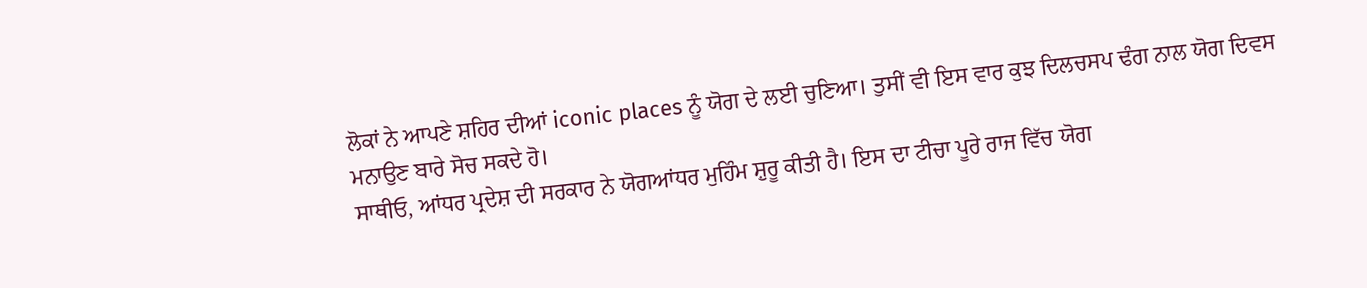ਲੋਕਾਂ ਨੇ ਆਪਣੇ ਸ਼ਹਿਰ ਦੀਆਂ iconic places ਨੂੰ ਯੋਗ ਦੇ ਲਈ ਚੁਣਿਆ। ਤੁਸੀਂ ਵੀ ਇਸ ਵਾਰ ਕੁਝ ਦਿਲਚਸਪ ਢੰਗ ਨਾਲ ਯੋਗ ਦਿਵਸ ਮਨਾਉਣ ਬਾਰੇ ਸੋਚ ਸਕਦੇ ਹੋ।
ਸਾਥੀਓ, ਆਂਧਰ ਪ੍ਰਦੇਸ਼ ਦੀ ਸਰਕਾਰ ਨੇ ਯੋਗਆਂਧਰ ਮੁਹਿੰਮ ਸ਼ੁਰੂ ਕੀਤੀ ਹੈ। ਇਸ ਦਾ ਟੀਚਾ ਪੂਰੇ ਰਾਜ ਵਿੱਚ ਯੋਗ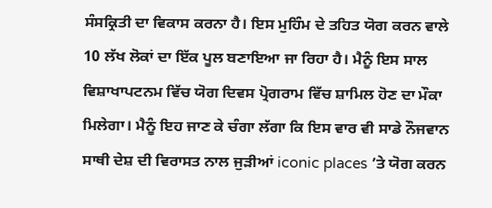ਸੰਸਕ੍ਰਿਤੀ ਦਾ ਵਿਕਾਸ ਕਰਨਾ ਹੈ। ਇਸ ਮੁਹਿੰਮ ਦੇ ਤਹਿਤ ਯੋਗ ਕਰਨ ਵਾਲੇ 10 ਲੱਖ ਲੋਕਾਂ ਦਾ ਇੱਕ ਪੂਲ ਬਣਾਇਆ ਜਾ ਰਿਹਾ ਹੈ। ਮੈਨੂੰ ਇਸ ਸਾਲ ਵਿਸ਼ਾਖਾਪਟਨਮ ਵਿੱਚ ਯੋਗ ਦਿਵਸ ਪ੍ਰੋਗਰਾਮ ਵਿੱਚ ਸ਼ਾਮਿਲ ਹੋਣ ਦਾ ਮੌਕਾ ਮਿਲੇਗਾ। ਮੈਨੂੰ ਇਹ ਜਾਣ ਕੇ ਚੰਗਾ ਲੱਗਾ ਕਿ ਇਸ ਵਾਰ ਵੀ ਸਾਡੇ ਨੌਜਵਾਨ ਸਾਥੀ ਦੇਸ਼ ਦੀ ਵਿਰਾਸਤ ਨਾਲ ਜੁੜੀਆਂ iconic places ’ਤੇ ਯੋਗ ਕਰਨ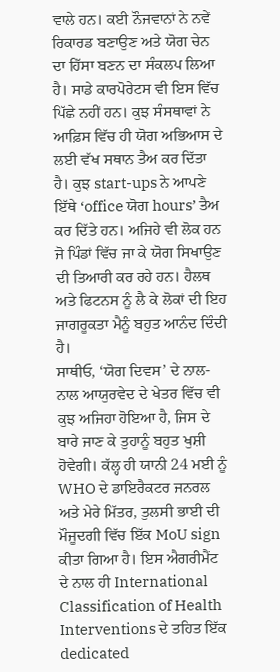ਵਾਲੇ ਹਨ। ਕਈ ਨੌਜਵਾਨਾਂ ਨੇ ਨਵੇਂ ਰਿਕਾਰਡ ਬਣਾਉਣ ਅਤੇ ਯੋਗ ਚੇਨ ਦਾ ਹਿੱਸਾ ਬਣਨ ਦਾ ਸੰਕਲਪ ਲਿਆ ਹੈ। ਸਾਡੇ ਕਾਰਪੋਰੇਟਸ ਵੀ ਇਸ ਵਿੱਚ ਪਿੱਛੇ ਨਹੀਂ ਹਨ। ਕੁਝ ਸੰਸਥਾਵਾਂ ਨੇ ਆਫ਼ਿਸ ਵਿੱਚ ਹੀ ਯੋਗ ਅਭਿਆਸ ਦੇ ਲਈ ਵੱਖ ਸਥਾਨ ਤੈਅ ਕਰ ਦਿੱਤਾ ਹੈ। ਕੁਝ start-ups ਨੇ ਆਪਣੇ ਇੱਥੇ ‘office ਯੋਗ hours’ ਤੈਅ ਕਰ ਦਿੱਤੇ ਹਨ। ਅਜਿਹੇ ਵੀ ਲੋਕ ਹਨ ਜੋ ਪਿੰਡਾਂ ਵਿੱਚ ਜਾ ਕੇ ਯੋਗ ਸਿਖਾਉਣ ਦੀ ਤਿਆਰੀ ਕਰ ਰਹੇ ਹਨ। ਹੈਲਥ ਅਤੇ ਫਿਟਨਸ ਨੂੰ ਲੈ ਕੇ ਲੋਕਾਂ ਦੀ ਇਹ ਜਾਗਰੂਕਤਾ ਮੈਨੂੰ ਬਹੁਤ ਆਨੰਦ ਦਿੰਦੀ ਹੈ।
ਸਾਥੀਓ, ‘ਯੋਗ ਦਿਵਸ’ ਦੇ ਨਾਲ-ਨਾਲ ਆਯੁਰਵੇਦ ਦੇ ਖੇਤਰ ਵਿੱਚ ਵੀ ਕੁਝ ਅਜਿਹਾ ਹੋਇਆ ਹੈ, ਜਿਸ ਦੇ ਬਾਰੇ ਜਾਣ ਕੇ ਤੁਹਾਨੂੰ ਬਹੁਤ ਖੁਸ਼ੀ ਹੋਵੇਗੀ। ਕੱਲ੍ਹ ਹੀ ਯਾਨੀ 24 ਮਈ ਨੂੰ WHO ਦੇ ਡਾਇਰੈਕਟਰ ਜਨਰਲ ਅਤੇ ਮੇਰੇ ਮਿੱਤਰ, ਤੁਲਸੀ ਭਾਈ ਦੀ ਮੌਜੂਦਗੀ ਵਿੱਚ ਇੱਕ MoU sign ਕੀਤਾ ਗਿਆ ਹੈ। ਇਸ ਐਗਰੀਮੈਂਟ ਦੇ ਨਾਲ ਹੀ International Classification of Health Interventions ਦੇ ਤਹਿਤ ਇੱਕ dedicated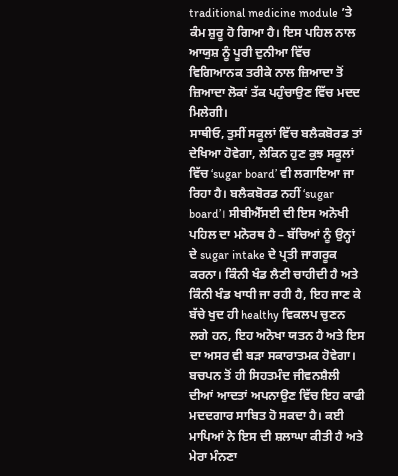traditional medicine module ’ਤੇ ਕੰਮ ਸ਼ੁਰੂ ਹੋ ਗਿਆ ਹੈ। ਇਸ ਪਹਿਲ ਨਾਲ ਆਯੁਸ਼ ਨੂੰ ਪੂਰੀ ਦੁਨੀਆ ਵਿੱਚ ਵਿਗਿਆਨਕ ਤਰੀਕੇ ਨਾਲ ਜ਼ਿਆਦਾ ਤੋਂ ਜ਼ਿਆਦਾ ਲੋਕਾਂ ਤੱਕ ਪਹੁੰਚਾਉਣ ਵਿੱਚ ਮਦਦ ਮਿਲੇਗੀ।
ਸਾਥੀਓ, ਤੁਸੀਂ ਸਕੂਲਾਂ ਵਿੱਚ ਬਲੈਕਬੋਰਡ ਤਾਂ ਦੇਖਿਆ ਹੋਵੇਗਾ, ਲੇਕਿਨ ਹੁਣ ਕੁਝ ਸਕੂਲਾਂ ਵਿੱਚ ‘sugar board’ ਵੀ ਲਗਾਇਆ ਜਾ ਰਿਹਾ ਹੈ। ਬਲੈਕਬੋਰਡ ਨਹੀਂ ‘sugar board’। ਸੀਬੀਐੱਸਈ ਦੀ ਇਸ ਅਨੋਖੀ ਪਹਿਲ ਦਾ ਮਨੋਰਥ ਹੈ – ਬੱਚਿਆਂ ਨੂੰ ਉਨ੍ਹਾਂ ਦੇ sugar intake ਦੇ ਪ੍ਰਤੀ ਜਾਗਰੂਕ ਕਰਨਾ। ਕਿੰਨੀ ਖੰਡ ਲੈਣੀ ਚਾਹੀਦੀ ਹੈ ਅਤੇ ਕਿੰਨੀ ਖੰਡ ਖਾਧੀ ਜਾ ਰਹੀ ਹੈ, ਇਹ ਜਾਣ ਕੇ ਬੱਚੇ ਖੁਦ ਹੀ healthy ਵਿਕਲਪ ਚੁਣਨ ਲਗੇ ਹਨ, ਇਹ ਅਨੋਖਾ ਯਤਨ ਹੈ ਅਤੇ ਇਸ ਦਾ ਅਸਰ ਵੀ ਬੜਾ ਸਕਾਰਾਤਮਕ ਹੋਵੇਗਾ। ਬਚਪਨ ਤੋਂ ਹੀ ਸਿਹਤਮੰਦ ਜੀਵਨਸ਼ੈਲੀ ਦੀਆਂ ਆਦਤਾਂ ਅਪਨਾਉਣ ਵਿੱਚ ਇਹ ਕਾਫੀ ਮਦਦਗਾਰ ਸਾਬਿਤ ਹੋ ਸਕਦਾ ਹੈ। ਕਈ ਮਾਪਿਆਂ ਨੇ ਇਸ ਦੀ ਸ਼ਲਾਘਾ ਕੀਤੀ ਹੈ ਅਤੇ ਮੇਰਾ ਮੰਨਣਾ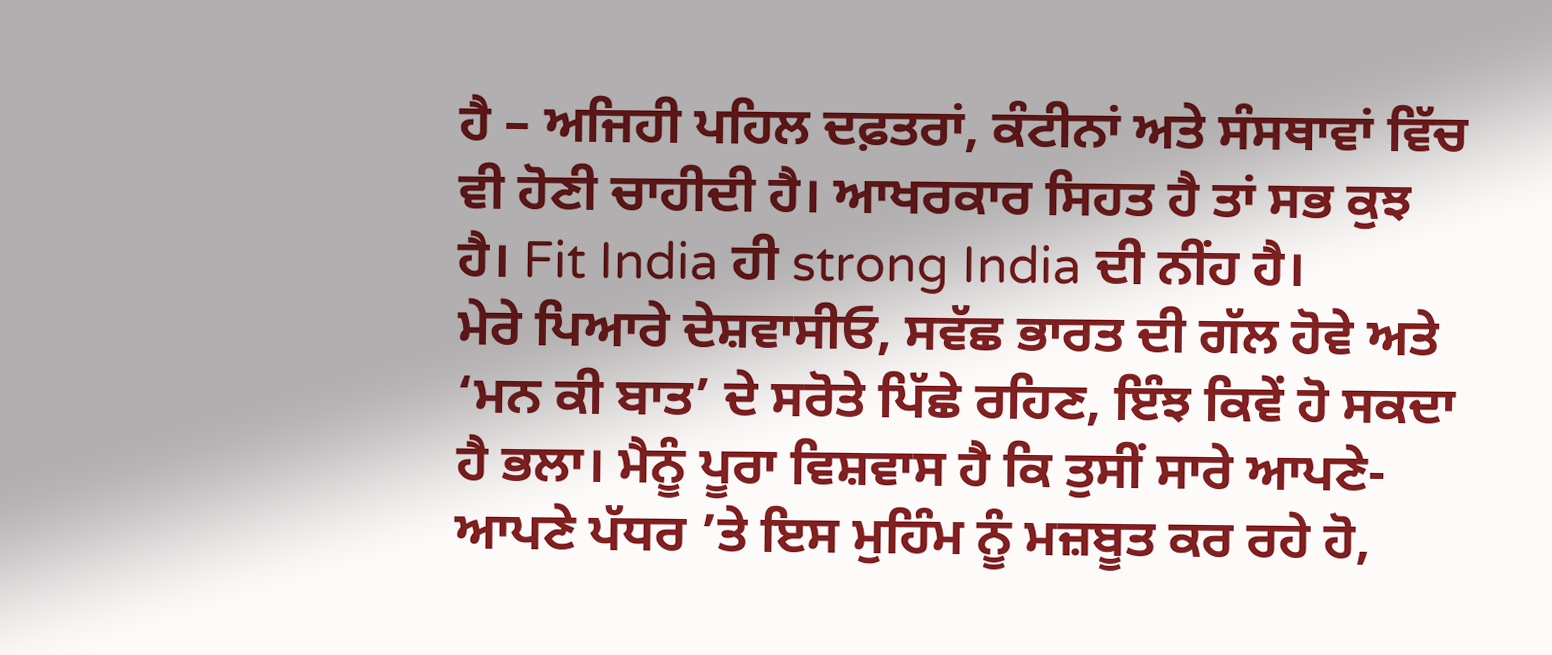ਹੈ – ਅਜਿਹੀ ਪਹਿਲ ਦਫ਼ਤਰਾਂ, ਕੰਟੀਨਾਂ ਅਤੇ ਸੰਸਥਾਵਾਂ ਵਿੱਚ ਵੀ ਹੋਣੀ ਚਾਹੀਦੀ ਹੈ। ਆਖਰਕਾਰ ਸਿਹਤ ਹੈ ਤਾਂ ਸਭ ਕੁਝ ਹੈ। Fit India ਹੀ strong India ਦੀ ਨੀਂਹ ਹੈ।
ਮੇਰੇ ਪਿਆਰੇ ਦੇਸ਼ਵਾਸੀਓ, ਸਵੱਛ ਭਾਰਤ ਦੀ ਗੱਲ ਹੋਵੇ ਅਤੇ ‘ਮਨ ਕੀ ਬਾਤ’ ਦੇ ਸਰੋਤੇ ਪਿੱਛੇ ਰਹਿਣ, ਇੰਝ ਕਿਵੇਂ ਹੋ ਸਕਦਾ ਹੈ ਭਲਾ। ਮੈਨੂੰ ਪੂਰਾ ਵਿਸ਼ਵਾਸ ਹੈ ਕਿ ਤੁਸੀਂ ਸਾਰੇ ਆਪਣੇ-ਆਪਣੇ ਪੱਧਰ ’ਤੇ ਇਸ ਮੁਹਿੰਮ ਨੂੰ ਮਜ਼ਬੂਤ ਕਰ ਰਹੇ ਹੋ,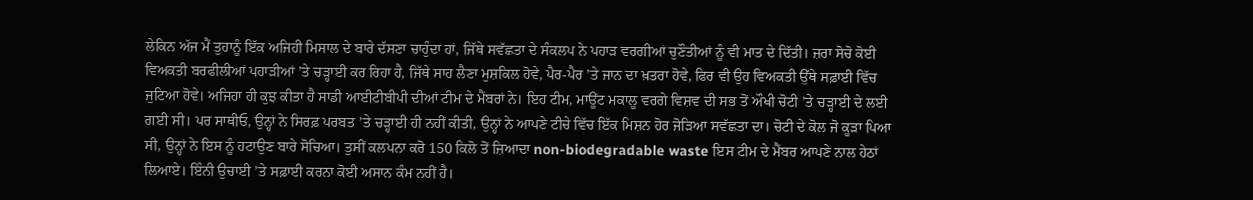ਲੇਕਿਨ ਅੱਜ ਮੈਂ ਤੁਹਾਨੂੰ ਇੱਕ ਅਜਿਹੀ ਮਿਸਾਲ ਦੇ ਬਾਰੇ ਦੱਸਣਾ ਚਾਹੁੰਦਾ ਹਾਂ, ਜਿੱਥੇ ਸਵੱਛਤਾ ਦੇ ਸੰਕਲਪ ਨੇ ਪਹਾੜ ਵਰਗੀਆਂ ਚੁਣੌਤੀਆਂ ਨੂੰ ਵੀ ਮਾਤ ਦੇ ਦਿੱਤੀ। ਜ਼ਰਾ ਸੋਚੋ ਕੋਈ ਵਿਅਕਤੀ ਬਰਫੀਲੀਆਂ ਪਹਾੜੀਆਂ ’ਤੇ ਚੜ੍ਹਾਈ ਕਰ ਰਿਹਾ ਹੈ, ਜਿੱਥੇ ਸਾਹ ਲੈਣਾ ਮੁਸ਼ਕਿਲ ਹੋਵੇ, ਪੈਰ-ਪੈਰ ’ਤੇ ਜਾਨ ਦਾ ਖ਼ਤਰਾ ਹੋਵੇ, ਫਿਰ ਵੀ ਉਹ ਵਿਅਕਤੀ ਉੱਥੇ ਸਫ਼ਾਈ ਵਿੱਚ ਜੁਟਿਆ ਹੋਵੇ। ਅਜਿਹਾ ਹੀ ਕੁਝ ਕੀਤਾ ਹੈ ਸਾਡੀ ਆਈਟੀਬੀਪੀ ਦੀਆਂ ਟੀਮ ਦੇ ਮੈਂਬਰਾਂ ਨੇ। ਇਹ ਟੀਮ, ਮਾਊਂਟ ਮਕਾਲੂ ਵਰਗੇ ਵਿਸ਼ਵ ਦੀ ਸਭ ਤੋਂ ਔਖੀ ਚੋਟੀ ’ਤੇ ਚੜ੍ਹਾਈ ਦੇ ਲਈ ਗਈ ਸੀ। ਪਰ ਸਾਥੀਓ, ਉਨ੍ਹਾਂ ਨੇ ਸਿਰਫ਼ ਪਰਬਤ ’ਤੇ ਚੜ੍ਹਾਈ ਹੀ ਨਹੀਂ ਕੀਤੀ, ਉਨ੍ਹਾਂ ਨੇ ਆਪਣੇ ਟੀਚੇ ਵਿੱਚ ਇੱਕ ਮਿਸ਼ਨ ਹੋਰ ਜੋੜਿਆ ਸਵੱਛਤਾ ਦਾ। ਚੋਟੀ ਦੇ ਕੋਲ ਜੋ ਕੂੜਾ ਪਿਆ ਸੀ, ਉਨ੍ਹਾਂ ਨੇ ਇਸ ਨੂੰ ਹਟਾਉਣ ਬਾਰੇ ਸੋਚਿਆ। ਤੁਸੀਂ ਕਲਪਨਾ ਕਰੋ 150 ਕਿਲੋ ਤੋਂ ਜ਼ਿਆਦਾ non-biodegradable waste ਇਸ ਟੀਮ ਦੇ ਮੈਂਬਰ ਆਪਣੇ ਨਾਲ ਹੇਠਾਂ ਲਿਆਏ। ਇੰਨੀ ਉਚਾਈ ’ਤੇ ਸਫ਼ਾਈ ਕਰਨਾ ਕੋਈ ਅਸਾਨ ਕੰਮ ਨਹੀਂ ਹੈ।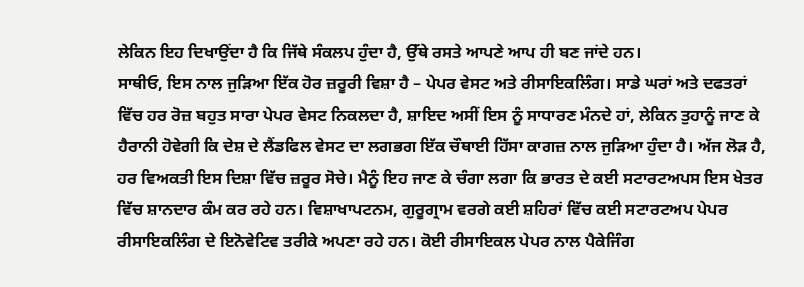ਲੇਕਿਨ ਇਹ ਦਿਖਾਉਂਦਾ ਹੈ ਕਿ ਜਿੱਥੇ ਸੰਕਲਪ ਹੁੰਦਾ ਹੈ, ਉੱਥੇ ਰਸਤੇ ਆਪਣੇ ਆਪ ਹੀ ਬਣ ਜਾਂਦੇ ਹਨ।
ਸਾਥੀਓ, ਇਸ ਨਾਲ ਜੁੜਿਆ ਇੱਕ ਹੋਰ ਜ਼ਰੂਰੀ ਵਿਸ਼ਾ ਹੈ – ਪੇਪਰ ਵੇਸਟ ਅਤੇ ਰੀਸਾਇਕਲਿੰਗ। ਸਾਡੇ ਘਰਾਂ ਅਤੇ ਦਫਤਰਾਂ ਵਿੱਚ ਹਰ ਰੋਜ਼ ਬਹੁਤ ਸਾਰਾ ਪੇਪਰ ਵੇਸਟ ਨਿਕਲਦਾ ਹੈ, ਸ਼ਾਇਦ ਅਸੀਂ ਇਸ ਨੂੰ ਸਾਧਾਰਣ ਮੰਨਦੇ ਹਾਂ, ਲੇਕਿਨ ਤੁਹਾਨੂੰ ਜਾਣ ਕੇ ਹੈਰਾਨੀ ਹੋਵੇਗੀ ਕਿ ਦੇਸ਼ ਦੇ ਲੈਂਡਫਿਲ ਵੇਸਟ ਦਾ ਲਗਭਗ ਇੱਕ ਚੌਥਾਈ ਹਿੱਸਾ ਕਾਗਜ਼ ਨਾਲ ਜੁੜਿਆ ਹੁੰਦਾ ਹੈ। ਅੱਜ ਲੋੜ ਹੈ, ਹਰ ਵਿਅਕਤੀ ਇਸ ਦਿਸ਼ਾ ਵਿੱਚ ਜ਼ਰੂਰ ਸੋਚੇ। ਮੈਨੂੰ ਇਹ ਜਾਣ ਕੇ ਚੰਗਾ ਲਗਾ ਕਿ ਭਾਰਤ ਦੇ ਕਈ ਸਟਾਰਟਅਪਸ ਇਸ ਖੇਤਰ ਵਿੱਚ ਸ਼ਾਨਦਾਰ ਕੰਮ ਕਰ ਰਹੇ ਹਨ। ਵਿਸ਼ਾਖਾਪਟਨਮ, ਗੁਰੂਗ੍ਰਾਮ ਵਰਗੇ ਕਈ ਸ਼ਹਿਰਾਂ ਵਿੱਚ ਕਈ ਸਟਾਰਟਅਪ ਪੇਪਰ ਰੀਸਾਇਕਲਿੰਗ ਦੇ ਇਨੋਵੇਟਿਵ ਤਰੀਕੇ ਅਪਣਾ ਰਹੇ ਹਨ। ਕੋਈ ਰੀਸਾਇਕਲ ਪੇਪਰ ਨਾਲ ਪੈਕੇਜਿੰਗ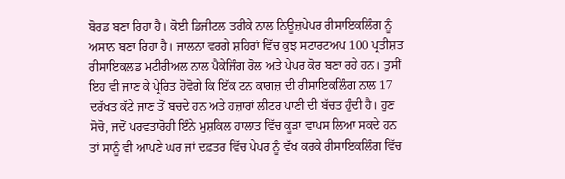ਬੋਰਡ ਬਣਾ ਰਿਹਾ ਹੈ। ਕੋਈ ਡਿਜੀਟਲ ਤਰੀਕੇ ਨਾਲ ਨਿਊਜ਼ਪੇਪਰ ਰੀਸਾਇਕਲਿੰਗ ਨੂੰ ਅਸਾਨ ਬਣਾ ਰਿਹਾ ਹੈ। ਜਾਲਨਾ ਵਰਗੇ ਸ਼ਹਿਰਾਂ ਵਿੱਚ ਕੁਝ ਸਟਾਰਟਅਪ 100 ਪ੍ਰਤੀਸ਼ਤ ਰੀਸਾਇਕਲਡ ਮਟੀਰੀਅਲ ਨਾਲ ਪੈਕੇਜਿੰਗ ਰੋਲ ਅਤੇ ਪੇਪਰ ਕੋਰ ਬਣਾ ਰਹੇ ਹਨ। ਤੁਸੀਂ ਇਹ ਵੀ ਜਾਣ ਕੇ ਪ੍ਰੇਰਿਤ ਹੋਵੋਗੇ ਕਿ ਇੱਕ ਟਨ ਕਾਗਜ਼ ਦੀ ਰੀਸਾਇਕਲਿੰਗ ਨਾਲ 17 ਦਰੱਖਤ ਕੱਟੇ ਜਾਣ ਤੋਂ ਬਚਦੇ ਹਨ ਅਤੇ ਹਜ਼ਾਰਾਂ ਲੀਟਰ ਪਾਣੀ ਦੀ ਬੱਚਤ ਹੁੰਦੀ ਹੈ। ਹੁਣ ਸੋਚੋ, ਜਦੋਂ ਪਰਵਤਾਰੋਹੀ ਇੰਨੇ ਮੁਸ਼ਕਿਲ ਹਾਲਾਤ ਵਿੱਚ ਕੂੜਾ ਵਾਪਸ ਲਿਆ ਸਕਦੇ ਹਨ ਤਾਂ ਸਾਨੂੰ ਵੀ ਆਪਣੇ ਘਰ ਜਾਂ ਦਫ਼ਤਰ ਵਿੱਚ ਪੇਪਰ ਨੂੰ ਵੱਖ ਕਰਕੇ ਰੀਸਾਇਕਲਿੰਗ ਵਿੱਚ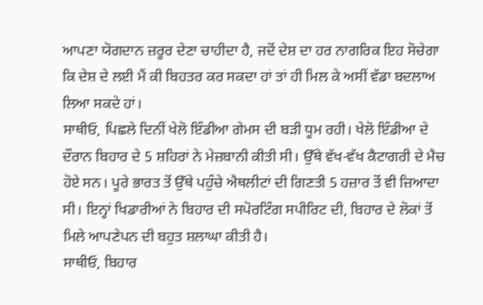ਆਪਣਾ ਯੋਗਦਾਨ ਜ਼ਰੂਰ ਦੇਣਾ ਚਾਹੀਦਾ ਹੈ, ਜਦੋਂ ਦੇਸ਼ ਦਾ ਹਰ ਨਾਗਰਿਕ ਇਹ ਸੋਚੇਗਾ ਕਿ ਦੇਸ਼ ਦੇ ਲਈ ਮੈਂ ਕੀ ਬਿਹਤਰ ਕਰ ਸਕਦਾ ਹਾਂ ਤਾਂ ਹੀ ਮਿਲ ਕੇ ਅਸੀਂ ਵੱਡਾ ਬਦਲਾਅ ਲਿਆ ਸਕਦੇ ਹਾਂ।
ਸਾਥੀਓ, ਪਿਛਲੇ ਦਿਨੀਂ ਖੇਲੋ ਇੰਡੀਆ ਗੇਮਸ ਦੀ ਬੜੀ ਧੂਮ ਰਹੀ। ਖੇਲੋ ਇੰਡੀਆ ਦੇ ਦੌਰਾਨ ਬਿਹਾਰ ਦੇ 5 ਸ਼ਹਿਰਾਂ ਨੇ ਮੇਜ਼ਬਾਨੀ ਕੀਤੀ ਸੀ। ਉੱਥੇ ਵੱਖ-ਵੱਖ ਕੈਟਾਗਰੀ ਦੇ ਮੈਚ ਹੋਏ ਸਨ। ਪੂਰੇ ਭਾਰਤ ਤੋਂ ਉੱਥੇ ਪਹੁੰਚੇ ਐਥਲੀਟਾਂ ਦੀ ਗਿਣਤੀ 5 ਹਜ਼ਾਰ ਤੋਂ ਵੀ ਜ਼ਿਆਦਾ ਸੀ। ਇਨ੍ਹਾਂ ਖਿਡਾਰੀਆਂ ਨੇ ਬਿਹਾਰ ਦੀ ਸਪੋਰਟਿੰਗ ਸਪੀਰਿਟ ਦੀ, ਬਿਹਾਰ ਦੇ ਲੋਕਾਂ ਤੋਂ ਮਿਲੇ ਆਪਣੇਪਨ ਦੀ ਬਹੁਤ ਸ਼ਲਾਘਾ ਕੀਤੀ ਹੈ।
ਸਾਥੀਓ, ਬਿਹਾਰ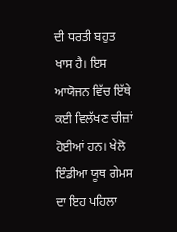ਦੀ ਧਰਤੀ ਬਹੁਤ ਖਾਸ ਹੈ। ਇਸ ਆਯੋਜਨ ਵਿੱਚ ਇੱਥੇ ਕਈ ਵਿਲੱਖਣ ਚੀਜ਼ਾਂ ਹੋਈਆਂ ਹਨ। ਖੇਲੋ ਇੰਡੀਆ ਯੂਥ ਗੇਮਸ ਦਾ ਇਹ ਪਹਿਲਾ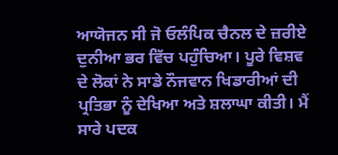ਆਯੋਜਨ ਸੀ ਜੋ ਓਲੰਪਿਕ ਚੈਨਲ ਦੇ ਜ਼ਰੀਏ ਦੁਨੀਆ ਭਰ ਵਿੱਚ ਪਹੁੰਚਿਆ। ਪੂਰੇ ਵਿਸ਼ਵ ਦੇ ਲੋਕਾਂ ਨੇ ਸਾਡੇ ਨੌਜਵਾਨ ਖਿਡਾਰੀਆਂ ਦੀ ਪ੍ਰਤਿਭਾ ਨੂੰ ਦੇਖਿਆ ਅਤੇ ਸ਼ਲਾਘਾ ਕੀਤੀ। ਮੈਂ ਸਾਰੇ ਪਦਕ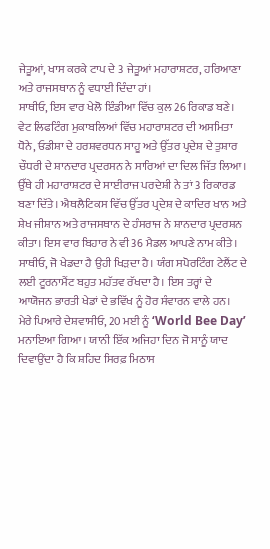ਜੇਤੂਆਂ, ਖਾਸ ਕਰਕੇ ਟਾਪ ਦੇ 3 ਜੇਤੂਆਂ ਮਹਾਰਾਸ਼ਟਰ, ਹਰਿਆਣਾ ਅਤੇ ਰਾਜਸਥਾਨ ਨੂੰ ਵਧਾਈ ਦਿੰਦਾ ਹਾਂ।
ਸਾਥੀਓ, ਇਸ ਵਾਰ ਖੇਲੋ ਇੰਡੀਆ ਵਿੱਚ ਕੁਲ 26 ਰਿਕਾਡ ਬਣੇ। ਵੇਟ ਲਿਫਟਿੰਗ ਮੁਕਾਬਲਿਆਂ ਵਿੱਚ ਮਹਾਰਾਸ਼ਟਰ ਦੀ ਅਸਮਿਤਾ ਧੋਨੇ, ਓਡੀਸ਼ਾ ਦੇ ਹਰਸ਼ਵਰਧਨ ਸਾਹੂ ਅਤੇ ਉੱਤਰ ਪ੍ਰਦੇਸ਼ ਦੇ ਤੁਸ਼ਾਰ ਚੌਧਰੀ ਦੇ ਸ਼ਾਨਦਾਰ ਪ੍ਰਦਰਸਨ ਨੇ ਸਾਰਿਆਂ ਦਾ ਦਿਲ ਜਿੱਤ ਲਿਆ। ਉੱਥੇ ਹੀ ਮਹਾਰਾਸ਼ਟਰ ਦੇ ਸਾਈਰਾਜ ਪਰਦੇਸ਼ੀ ਨੇ ਤਾਂ 3 ਰਿਕਾਰਡ ਬਣਾ ਦਿੱਤੇ। ਐਥਲੈਟਿਕਸ ਵਿੱਚ ਉੱਤਰ ਪ੍ਰਦੇਸ਼ ਦੇ ਕਾਦਿਰ ਖਾਨ ਅਤੇ ਸ਼ੇਖ ਜੀਸ਼ਾਨ ਅਤੇ ਰਾਜਸਥਾਨ ਦੇ ਹੰਸਰਾਜ ਨੇ ਸ਼ਾਨਦਾਰ ਪ੍ਰਦਰਸ਼ਨ ਕੀਤਾ। ਇਸ ਵਾਰ ਬਿਹਾਰ ਨੇ ਵੀ 36 ਮੈਡਲ ਆਪਣੇ ਨਾਮ ਕੀਤੇ। ਸਾਥੀਓ, ਜੋ ਖੇਡਦਾ ਹੈ ਉਹੀ ਖਿੜਦਾ ਹੈ। ਯੰਗ ਸਪੋਰਟਿੰਗ ਟੇਲੈਂਟ ਦੇ ਲਈ ਟੂਰਨਾਮੈਂਟ ਬਹੁਤ ਮਹੱਤਵ ਰੱਖਦਾ ਹੈ। ਇਸ ਤਰ੍ਹਾਂ ਦੇ ਆਯੋਜਨ ਭਾਰਤੀ ਖੇਡਾਂ ਦੇ ਭਵਿੱਖ ਨੂੰ ਹੋਰ ਸੰਵਾਰਨ ਵਾਲੇ ਹਨ।
ਮੇਰੇ ਪਿਆਰੇ ਦੇਸ਼ਵਾਸੀਓ, 20 ਮਈ ਨੂੰ ‘World Bee Day’ ਮਨਾਇਆ ਗਿਆ। ਯਾਨੀ ਇੱਕ ਅਜਿਹਾ ਦਿਨ ਜੋ ਸਾਨੂੰ ਯਾਦ ਦਿਵਾਉਂਦਾ ਹੈ ਕਿ ਸ਼ਹਿਦ ਸਿਰਫ਼ ਮਿਠਾਸ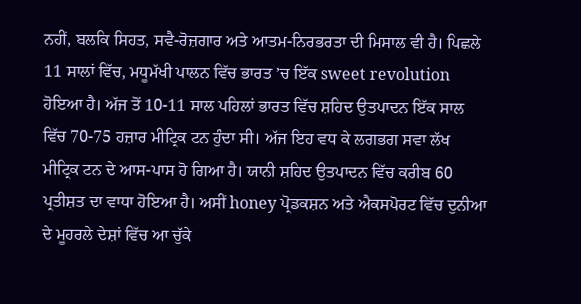ਨਹੀਂ, ਬਲਕਿ ਸਿਹਤ, ਸਵੈ-ਰੋਜ਼ਗਾਰ ਅਤੇ ਆਤਮ-ਨਿਰਭਰਤਾ ਦੀ ਮਿਸਾਲ ਵੀ ਹੈ। ਪਿਛਲੇ 11 ਸਾਲਾਂ ਵਿੱਚ, ਮਧੂਮੱਖੀ ਪਾਲਨ ਵਿੱਚ ਭਾਰਤ ’ਚ ਇੱਕ sweet revolution ਹੋਇਆ ਹੈ। ਅੱਜ ਤੋਂ 10-11 ਸਾਲ ਪਹਿਲਾਂ ਭਾਰਤ ਵਿੱਚ ਸ਼ਹਿਦ ਉਤਪਾਦਨ ਇੱਕ ਸਾਲ ਵਿੱਚ 70-75 ਹਜ਼ਾਰ ਮੀਟ੍ਰਿਕ ਟਨ ਹੁੰਦਾ ਸੀ। ਅੱਜ ਇਹ ਵਧ ਕੇ ਲਗਭਗ ਸਵਾ ਲੱਖ ਮੀਟ੍ਰਿਕ ਟਨ ਦੇ ਆਸ-ਪਾਸ ਹੋ ਗਿਆ ਹੈ। ਯਾਨੀ ਸ਼ਹਿਦ ਉਤਪਾਦਨ ਵਿੱਚ ਕਰੀਬ 60 ਪ੍ਰਤੀਸ਼ਤ ਦਾ ਵਾਧਾ ਹੋਇਆ ਹੈ। ਅਸੀਂ honey ਪ੍ਰੋਡਕਸ਼ਨ ਅਤੇ ਐਕਸਪੋਰਟ ਵਿੱਚ ਦੁਨੀਆ ਦੇ ਮੂਹਰਲੇ ਦੇਸ਼ਾਂ ਵਿੱਚ ਆ ਚੁੱਕੇ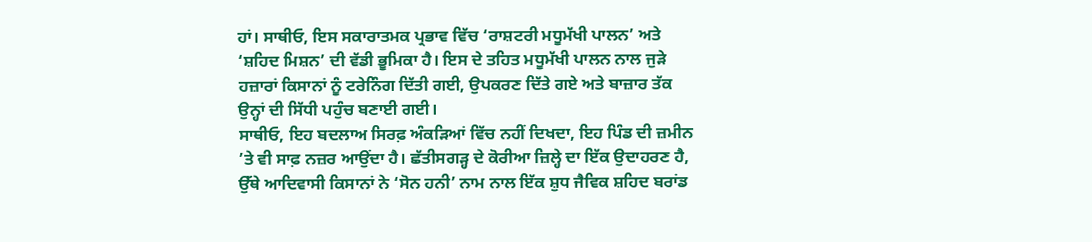ਹਾਂ। ਸਾਥੀਓ, ਇਸ ਸਕਾਰਾਤਮਕ ਪ੍ਰਭਾਵ ਵਿੱਚ ‘ਰਾਸ਼ਟਰੀ ਮਧੂਮੱਖੀ ਪਾਲਨ’ ਅਤੇ ‘ਸ਼ਹਿਦ ਮਿਸ਼ਨ’ ਦੀ ਵੱਡੀ ਭੂਮਿਕਾ ਹੈ। ਇਸ ਦੇ ਤਹਿਤ ਮਧੂਮੱਖੀ ਪਾਲਨ ਨਾਲ ਜੁੜੇ ਹਜ਼ਾਰਾਂ ਕਿਸਾਨਾਂ ਨੂੰ ਟਰੇਨਿੰਗ ਦਿੱਤੀ ਗਈ, ਉਪਕਰਣ ਦਿੱਤੇ ਗਏ ਅਤੇ ਬਾਜ਼ਾਰ ਤੱਕ ਉਨ੍ਹਾਂ ਦੀ ਸਿੱਧੀ ਪਹੁੰਚ ਬਣਾਈ ਗਈ।
ਸਾਥੀਓ, ਇਹ ਬਦਲਾਅ ਸਿਰਫ਼ ਅੰਕੜਿਆਂ ਵਿੱਚ ਨਹੀਂ ਦਿਖਦਾ, ਇਹ ਪਿੰਡ ਦੀ ਜ਼ਮੀਨ ’ਤੇ ਵੀ ਸਾਫ਼ ਨਜ਼ਰ ਆਉਂਦਾ ਹੈ। ਛੱਤੀਸਗੜ੍ਹ ਦੇ ਕੋਰੀਆ ਜ਼ਿਲ੍ਹੇ ਦਾ ਇੱਕ ਉਦਾਹਰਣ ਹੈ, ਉੱਥੇ ਆਦਿਵਾਸੀ ਕਿਸਾਨਾਂ ਨੇ ‘ਸੋਨ ਹਨੀ’ ਨਾਮ ਨਾਲ ਇੱਕ ਸ਼ੁਧ ਜੈਵਿਕ ਸ਼ਹਿਦ ਬਰਾਂਡ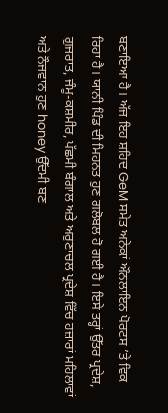ਬਣਾਇਆ ਹੈ। ਅੱਜ ਇਹ ਸ਼ਹਿਦ GeM ਸਮੇਤ ਅਨੇਕਾਂ ਔਨਲਾਇਨ ਪੋਰਟਸ ’ਤੇ ਵਿਕ ਰਿਹਾ ਹੈ। ਯਾਨੀ ਪਿੰਡ ਦੀ ਮਿਹਨਤ ਹੁਣ ਗਲੋਬਲ ਹੋ ਗਈ ਹੈ। ਇਸੇ ਤਰ੍ਹਾਂ ਉੱਤਰ ਪ੍ਰਦੇਸ਼, ਗੁਜਰਾਤ, ਜੰਮੂ-ਕਸ਼ਮੀਰ, ਪੱਛਮੀ ਬੰਗਾਲ ਅਤੇ ਅਰੁਣਾਚਲ ਪ੍ਰਦੇਸ਼ ਵਿੱਚ ਹਜ਼ਾਰਾਂ ਮਹਿਲਾਵਾਂ ਅਤੇ ਨੌਜਵਾਨ ਹੁਣ honey ਉੱਦਮੀ ਬਣ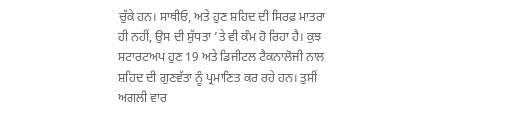ਚੁੱਕੇ ਹਨ। ਸਾਥੀਓ, ਅਤੇ ਹੁਣ ਸ਼ਹਿਦ ਦੀ ਸਿਰਫ਼ ਮਾਤਰਾ ਹੀ ਨਹੀਂ, ਉਸ ਦੀ ਸ਼ੁੱਧਤਾ ’ਤੇ ਵੀ ਕੰਮ ਹੋ ਰਿਹਾ ਹੈ। ਕੁਝ ਸਟਾਰਟਅਪ ਹੁਣ 19 ਅਤੇ ਡਿਜੀਟਲ ਟੈਕਨਾਲੋਜੀ ਨਾਲ ਸ਼ਹਿਦ ਦੀ ਗੁਣਵੱਤਾ ਨੂੰ ਪ੍ਰਮਾਣਿਤ ਕਰ ਰਹੇ ਹਨ। ਤੁਸੀਂ ਅਗਲੀ ਵਾਰ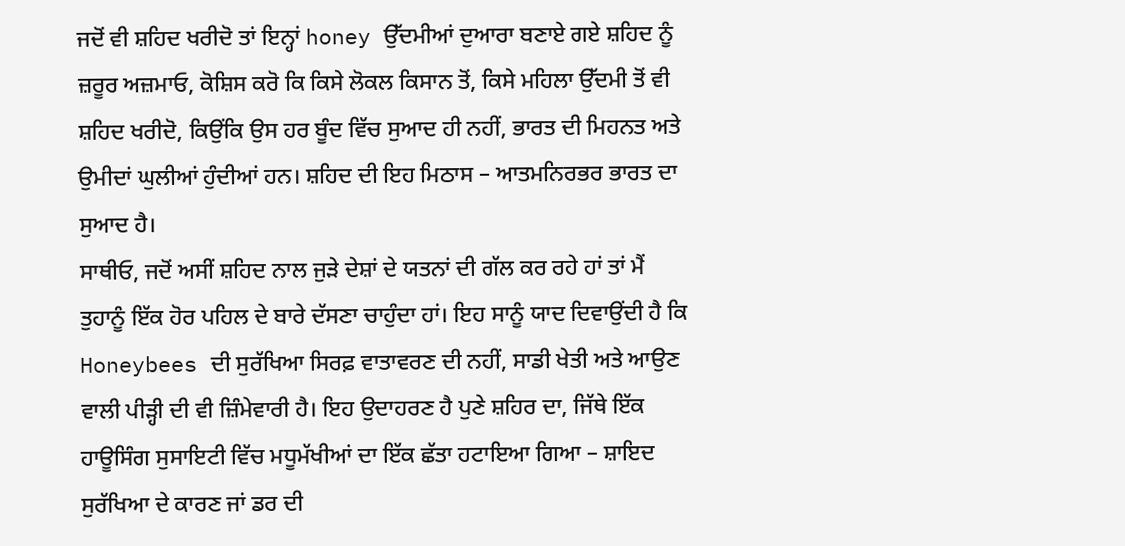ਜਦੋਂ ਵੀ ਸ਼ਹਿਦ ਖਰੀਦੋ ਤਾਂ ਇਨ੍ਹਾਂ honey ਉੱਦਮੀਆਂ ਦੁਆਰਾ ਬਣਾਏ ਗਏ ਸ਼ਹਿਦ ਨੂੰ ਜ਼ਰੂਰ ਅਜ਼ਮਾਓ, ਕੋਸ਼ਿਸ ਕਰੋ ਕਿ ਕਿਸੇ ਲੋਕਲ ਕਿਸਾਨ ਤੋਂ, ਕਿਸੇ ਮਹਿਲਾ ਉੱਦਮੀ ਤੋਂ ਵੀ ਸ਼ਹਿਦ ਖਰੀਦੋ, ਕਿਉਂਕਿ ਉਸ ਹਰ ਬੂੰਦ ਵਿੱਚ ਸੁਆਦ ਹੀ ਨਹੀਂ, ਭਾਰਤ ਦੀ ਮਿਹਨਤ ਅਤੇ ਉਮੀਦਾਂ ਘੁਲੀਆਂ ਹੁੰਦੀਆਂ ਹਨ। ਸ਼ਹਿਦ ਦੀ ਇਹ ਮਿਠਾਸ – ਆਤਮਨਿਰਭਰ ਭਾਰਤ ਦਾ ਸੁਆਦ ਹੈ।
ਸਾਥੀਓ, ਜਦੋਂ ਅਸੀਂ ਸ਼ਹਿਦ ਨਾਲ ਜੁੜੇ ਦੇਸ਼ਾਂ ਦੇ ਯਤਨਾਂ ਦੀ ਗੱਲ ਕਰ ਰਹੇ ਹਾਂ ਤਾਂ ਮੈਂ ਤੁਹਾਨੂੰ ਇੱਕ ਹੋਰ ਪਹਿਲ ਦੇ ਬਾਰੇ ਦੱਸਣਾ ਚਾਹੁੰਦਾ ਹਾਂ। ਇਹ ਸਾਨੂੰ ਯਾਦ ਦਿਵਾਉਂਦੀ ਹੈ ਕਿ Honeybees ਦੀ ਸੁਰੱਖਿਆ ਸਿਰਫ਼ ਵਾਤਾਵਰਣ ਦੀ ਨਹੀਂ, ਸਾਡੀ ਖੇਤੀ ਅਤੇ ਆਉਣ ਵਾਲੀ ਪੀੜ੍ਹੀ ਦੀ ਵੀ ਜ਼ਿੰਮੇਵਾਰੀ ਹੈ। ਇਹ ਉਦਾਹਰਣ ਹੈ ਪੁਣੇ ਸ਼ਹਿਰ ਦਾ, ਜਿੱਥੇ ਇੱਕ ਹਾਊਸਿੰਗ ਸੁਸਾਇਟੀ ਵਿੱਚ ਮਧੂਮੱਖੀਆਂ ਦਾ ਇੱਕ ਛੱਤਾ ਹਟਾਇਆ ਗਿਆ – ਸ਼ਾਇਦ ਸੁਰੱਖਿਆ ਦੇ ਕਾਰਣ ਜਾਂ ਡਰ ਦੀ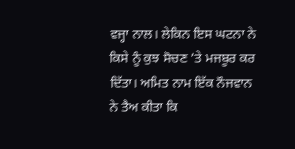ਵਜ੍ਹਾ ਨਾਲ। ਲੇਕਿਨ ਇਸ ਘਟਨਾ ਨੇ ਕਿਸੇ ਨੂੰ ਕੁਝ ਸੋਚਣ ’ਤੇ ਮਜਬੂਰ ਕਰ ਦਿੱਤਾ। ਅਮਿਤ ਨਾਮ ਇੱਕ ਨੌਜਵਾਨ ਨੇ ਤੈਅ ਕੀਤਾ ਕਿ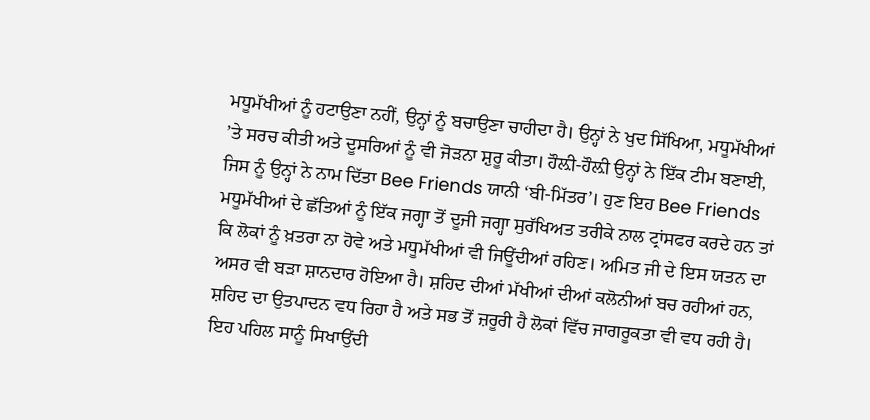ਮਧੂਮੱਖੀਆਂ ਨੂੰ ਹਟਾਉਣਾ ਨਹੀਂ, ਉਨ੍ਹਾਂ ਨੂੰ ਬਚਾਉਣਾ ਚਾਹੀਦਾ ਹੈ। ਉਨ੍ਹਾਂ ਨੇ ਖੁਦ ਸਿੱਖਿਆ, ਮਧੂਮੱਖੀਆਂ ’ਤੇ ਸਰਚ ਕੀਤੀ ਅਤੇ ਦੂਸਰਿਆਂ ਨੂੰ ਵੀ ਜੋੜਨਾ ਸ਼ੁਰੂ ਕੀਤਾ। ਹੌਲ਼ੀ-ਹੌਲ਼ੀ ਉਨ੍ਹਾਂ ਨੇ ਇੱਕ ਟੀਮ ਬਣਾਈ, ਜਿਸ ਨੂੰ ਉਨ੍ਹਾਂ ਨੇ ਨਾਮ ਦਿੱਤਾ Bee Friends ਯਾਨੀ ‘ਬੀ-ਮਿੱਤਰ’। ਹੁਣ ਇਹ Bee Friends ਮਧੂਮੱਖੀਆਂ ਦੇ ਛੱਤਿਆਂ ਨੂੰ ਇੱਕ ਜਗ੍ਹਾ ਤੋਂ ਦੂਜੀ ਜਗ੍ਹਾ ਸੁਰੱਖਿਅਤ ਤਰੀਕੇ ਨਾਲ ਟ੍ਰਾਂਸਫਰ ਕਰਦੇ ਹਨ ਤਾਂ ਕਿ ਲੋਕਾਂ ਨੂੰ ਖ਼ਤਰਾ ਨਾ ਹੋਵੇ ਅਤੇ ਮਧੂਮੱਖੀਆਂ ਵੀ ਜਿਊਂਦੀਆਂ ਰਹਿਣ। ਅਮਿਤ ਜੀ ਦੇ ਇਸ ਯਤਨ ਦਾ ਅਸਰ ਵੀ ਬੜਾ ਸ਼ਾਨਦਾਰ ਹੋਇਆ ਹੈ। ਸ਼ਹਿਦ ਦੀਆਂ ਮੱਖੀਆਂ ਦੀਆਂ ਕਲੋਨੀਆਂ ਬਚ ਰਹੀਆਂ ਹਨ, ਸ਼ਹਿਦ ਦਾ ਉਤਪਾਦਨ ਵਧ ਰਿਹਾ ਹੈ ਅਤੇ ਸਭ ਤੋਂ ਜ਼ਰੂਰੀ ਹੈ ਲੋਕਾਂ ਵਿੱਚ ਜਾਗਰੂਕਤਾ ਵੀ ਵਧ ਰਹੀ ਹੈ। ਇਹ ਪਹਿਲ ਸਾਨੂੰ ਸਿਖਾਉਂਦੀ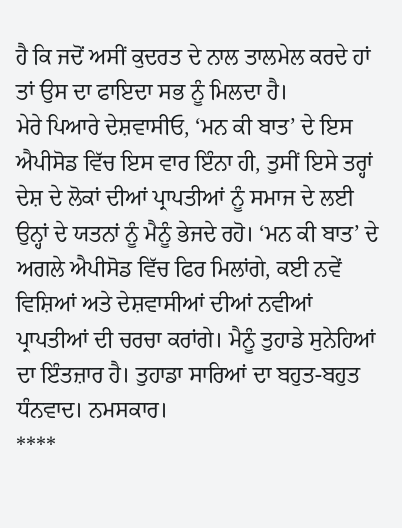ਹੈ ਕਿ ਜਦੋਂ ਅਸੀਂ ਕੁਦਰਤ ਦੇ ਨਾਲ ਤਾਲਮੇਲ ਕਰਦੇ ਹਾਂ ਤਾਂ ਉਸ ਦਾ ਫਾਇਦਾ ਸਭ ਨੂੰ ਮਿਲਦਾ ਹੈ।
ਮੇਰੇ ਪਿਆਰੇ ਦੇਸ਼ਵਾਸੀਓ, ‘ਮਨ ਕੀ ਬਾਤ’ ਦੇ ਇਸ ਐਪੀਸੋਡ ਵਿੱਚ ਇਸ ਵਾਰ ਇੰਨਾ ਹੀ, ਤੁਸੀਂ ਇਸੇ ਤਰ੍ਹਾਂ ਦੇਸ਼ ਦੇ ਲੋਕਾਂ ਦੀਆਂ ਪ੍ਰਾਪਤੀਆਂ ਨੂੰ ਸਮਾਜ ਦੇ ਲਈ ਉਨ੍ਹਾਂ ਦੇ ਯਤਨਾਂ ਨੂੰ ਮੈਨੂੰ ਭੇਜਦੇ ਰਹੋ। ‘ਮਨ ਕੀ ਬਾਤ’ ਦੇ ਅਗਲੇ ਐਪੀਸੋਡ ਵਿੱਚ ਫਿਰ ਮਿਲਾਂਗੇ, ਕਈ ਨਵੇਂ ਵਿਸ਼ਿਆਂ ਅਤੇ ਦੇਸ਼ਵਾਸੀਆਂ ਦੀਆਂ ਨਵੀਆਂ ਪ੍ਰਾਪਤੀਆਂ ਦੀ ਚਰਚਾ ਕਰਾਂਗੇ। ਮੈਨੂੰ ਤੁਹਾਡੇ ਸੁਨੇਹਿਆਂ ਦਾ ਇੰਤਜ਼ਾਰ ਹੈ। ਤੁਹਾਡਾ ਸਾਰਿਆਂ ਦਾ ਬਹੁਤ-ਬਹੁਤ ਧੰਨਵਾਦ। ਨਮਸਕਾਰ।
****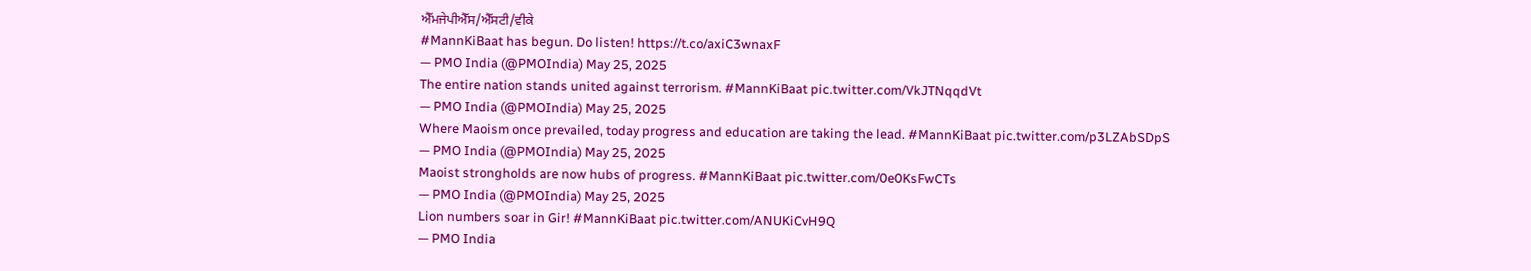ਐੱਮਜੇਪੀਐੱਸ/ਐੱਸਟੀ/ਵੀਕੇ
#MannKiBaat has begun. Do listen! https://t.co/axiC3wnaxF
— PMO India (@PMOIndia) May 25, 2025
The entire nation stands united against terrorism. #MannKiBaat pic.twitter.com/VkJTNqqdVt
— PMO India (@PMOIndia) May 25, 2025
Where Maoism once prevailed, today progress and education are taking the lead. #MannKiBaat pic.twitter.com/p3LZAbSDpS
— PMO India (@PMOIndia) May 25, 2025
Maoist strongholds are now hubs of progress. #MannKiBaat pic.twitter.com/0e0KsFwCTs
— PMO India (@PMOIndia) May 25, 2025
Lion numbers soar in Gir! #MannKiBaat pic.twitter.com/ANUKiCvH9Q
— PMO India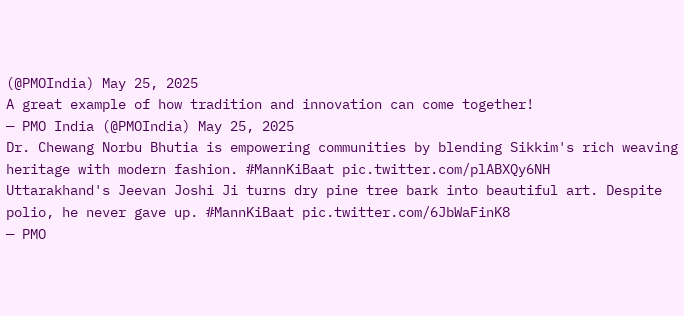(@PMOIndia) May 25, 2025
A great example of how tradition and innovation can come together!
— PMO India (@PMOIndia) May 25, 2025
Dr. Chewang Norbu Bhutia is empowering communities by blending Sikkim's rich weaving heritage with modern fashion. #MannKiBaat pic.twitter.com/plABXQy6NH
Uttarakhand's Jeevan Joshi Ji turns dry pine tree bark into beautiful art. Despite polio, he never gave up. #MannKiBaat pic.twitter.com/6JbWaFinK8
— PMO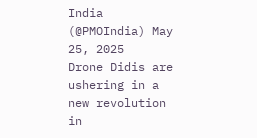India (@PMOIndia) May 25, 2025
Drone Didis are ushering in a new revolution in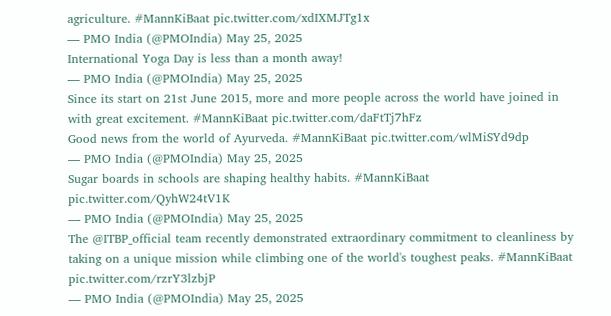agriculture. #MannKiBaat pic.twitter.com/xdIXMJTg1x
— PMO India (@PMOIndia) May 25, 2025
International Yoga Day is less than a month away!
— PMO India (@PMOIndia) May 25, 2025
Since its start on 21st June 2015, more and more people across the world have joined in with great excitement. #MannKiBaat pic.twitter.com/daFtTj7hFz
Good news from the world of Ayurveda. #MannKiBaat pic.twitter.com/wlMiSYd9dp
— PMO India (@PMOIndia) May 25, 2025
Sugar boards in schools are shaping healthy habits. #MannKiBaat pic.twitter.com/QyhW24tV1K
— PMO India (@PMOIndia) May 25, 2025
The @ITBP_official team recently demonstrated extraordinary commitment to cleanliness by taking on a unique mission while climbing one of the world's toughest peaks. #MannKiBaat pic.twitter.com/rzrY3lzbjP
— PMO India (@PMOIndia) May 25, 2025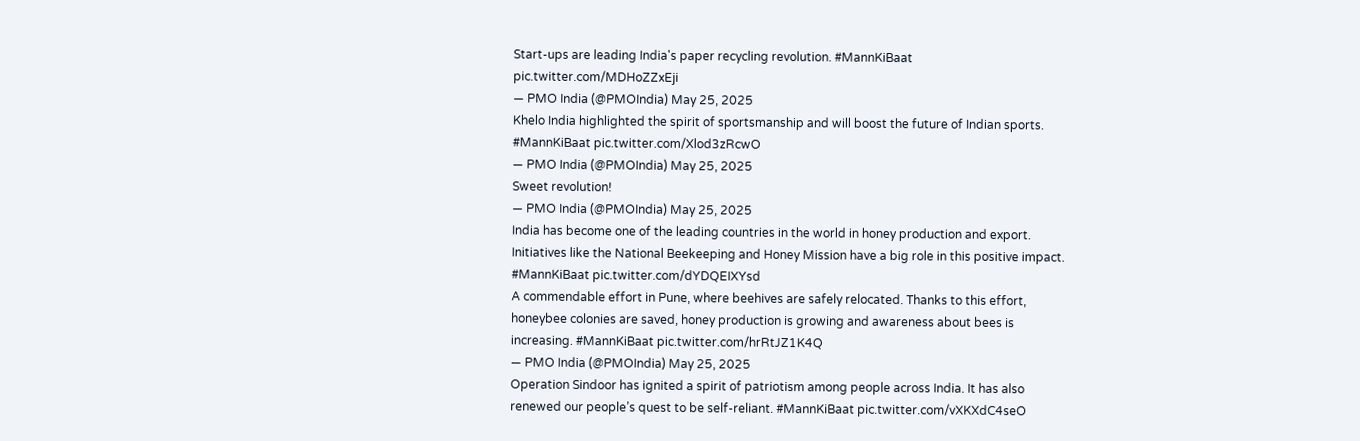Start-ups are leading India's paper recycling revolution. #MannKiBaat pic.twitter.com/MDHoZZxEji
— PMO India (@PMOIndia) May 25, 2025
Khelo India highlighted the spirit of sportsmanship and will boost the future of Indian sports. #MannKiBaat pic.twitter.com/Xlod3zRcwO
— PMO India (@PMOIndia) May 25, 2025
Sweet revolution!
— PMO India (@PMOIndia) May 25, 2025
India has become one of the leading countries in the world in honey production and export. Initiatives like the National Beekeeping and Honey Mission have a big role in this positive impact. #MannKiBaat pic.twitter.com/dYDQEIXYsd
A commendable effort in Pune, where beehives are safely relocated. Thanks to this effort, honeybee colonies are saved, honey production is growing and awareness about bees is increasing. #MannKiBaat pic.twitter.com/hrRtJZ1K4Q
— PMO India (@PMOIndia) May 25, 2025
Operation Sindoor has ignited a spirit of patriotism among people across India. It has also renewed our people’s quest to be self-reliant. #MannKiBaat pic.twitter.com/vXKXdC4seO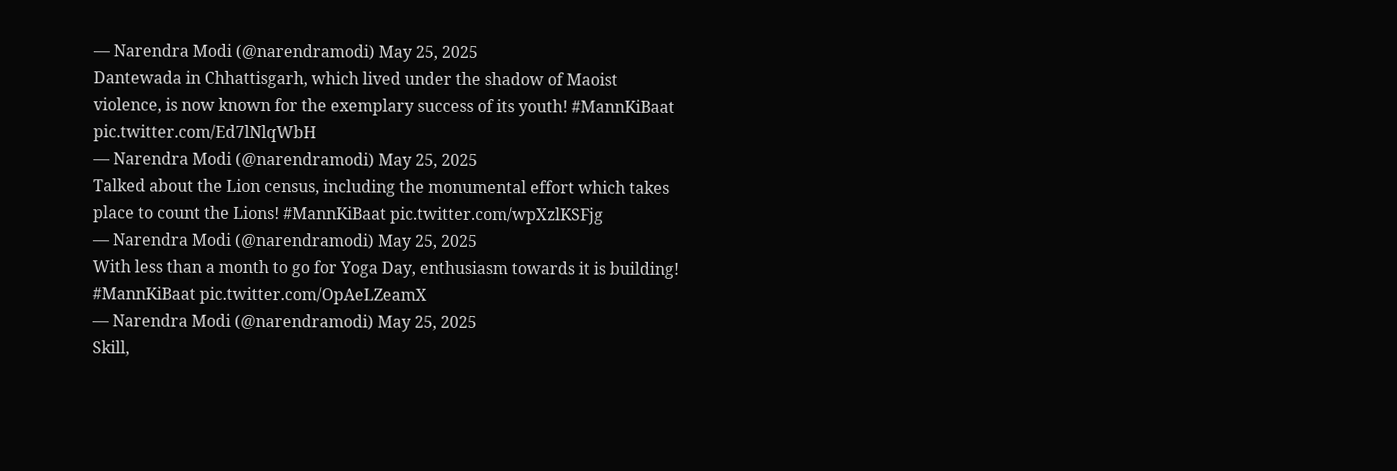— Narendra Modi (@narendramodi) May 25, 2025
Dantewada in Chhattisgarh, which lived under the shadow of Maoist violence, is now known for the exemplary success of its youth! #MannKiBaat pic.twitter.com/Ed7lNlqWbH
— Narendra Modi (@narendramodi) May 25, 2025
Talked about the Lion census, including the monumental effort which takes place to count the Lions! #MannKiBaat pic.twitter.com/wpXzlKSFjg
— Narendra Modi (@narendramodi) May 25, 2025
With less than a month to go for Yoga Day, enthusiasm towards it is building! #MannKiBaat pic.twitter.com/OpAeLZeamX
— Narendra Modi (@narendramodi) May 25, 2025
Skill,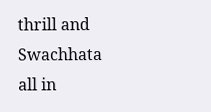thrill and Swachhata all in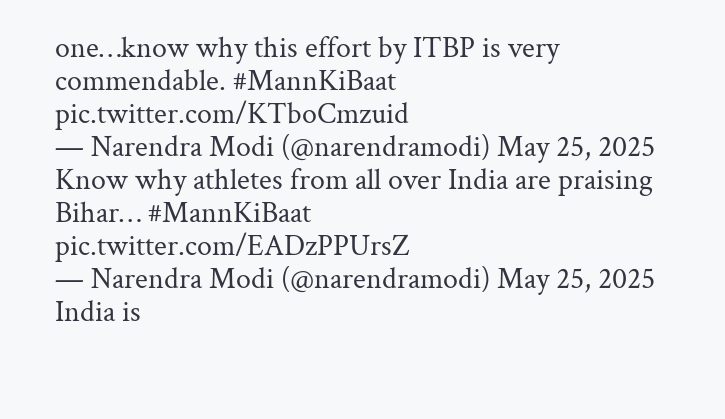one…know why this effort by ITBP is very commendable. #MannKiBaat pic.twitter.com/KTboCmzuid
— Narendra Modi (@narendramodi) May 25, 2025
Know why athletes from all over India are praising Bihar… #MannKiBaat pic.twitter.com/EADzPPUrsZ
— Narendra Modi (@narendramodi) May 25, 2025
India is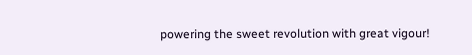powering the sweet revolution with great vigour!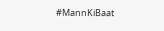#MannKiBaat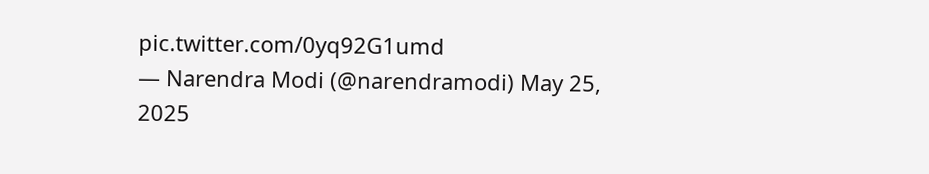pic.twitter.com/0yq92G1umd
— Narendra Modi (@narendramodi) May 25, 2025